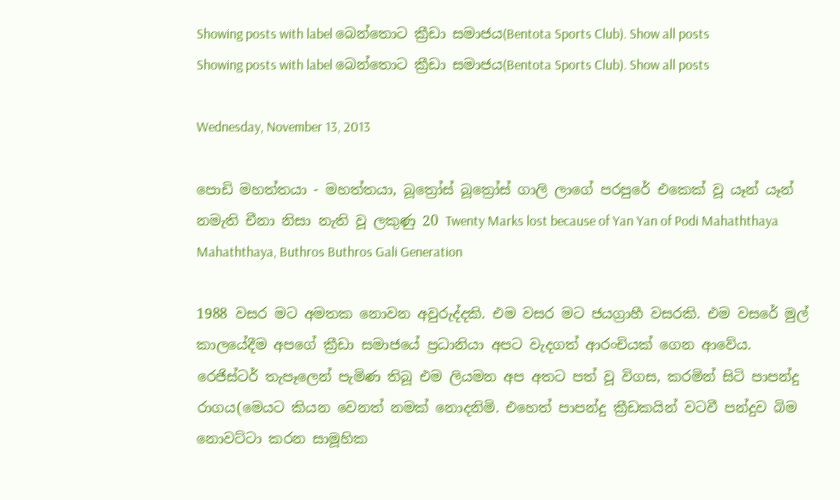Showing posts with label බෙන්තොට ක්‍රීඩා සමාජය(Bentota Sports Club). Show all posts
Showing posts with label බෙන්තොට ක්‍රීඩා සමාජය(Bentota Sports Club). Show all posts

Wednesday, November 13, 2013

පොඩි මහත්තයා - මහත්තයා, බූත්‍රෝස් බූත්‍රෝස් ගාලි ලාගේ පරපුරේ එකෙක් වූ යෑන් යෑන් නමැති චීනා නිසා නැති වූ ලකුණු 20 Twenty Marks lost because of Yan Yan of Podi Mahaththaya Mahaththaya, Buthros Buthros Gali Generation

1988 වසර මට අමතක නොවන අවුරුද්දකි. එම වසර මට ජයග්‍රාහී වසරකි. එම වසරේ මුල් කාලයේදීම අපගේ ක්‍රීඩා සමාජයේ ප්‍රධානියා අපට වැදගත් ආරංචියක් ගෙන ආවේය. රෙජිස්ටර් තැපෑලෙන් පැමිණ තිබූ එම ලියමන අප අතට පත් වූ විගස, කරමින් සිටි පාපන්දු රාගය(මෙයට කියන වෙනත් නමක් නොදනිමි. එහෙත් පාපන්දු ක්‍රීඩකයින් වටවී පන්දුව බිම නොවට්ටා කරන සාමූහික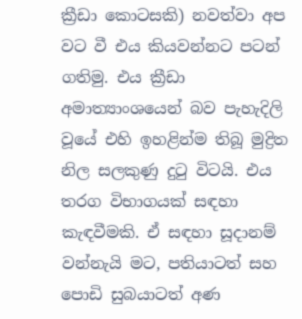ක්‍රීඩා කොටසකි) නවත්වා අප වට වී එය කියවන්නට පටන් ගතිමු. එය ක්‍රීඩා අමාත්‍යාංශයෙන් බව පැහැදිලි වූයේ එහි ඉහළින්ම තිබූ මුද්‍රිත නිල සලකුණු දුටු විටයි. එය තරග විභාගයක් සඳහා කැඳවීමකි. ඒ සඳහා සූදානම් වන්නැයි මට, පතියාටත් සහ පොඩි සුබයාටත් අණ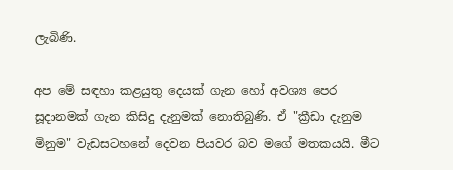ලැබිණි.

අප මේ සඳහා කළයුතු දෙයක් ගැන හෝ අවශ්‍ය පෙර සූදානමක් ගැන කිසිදු දැනුමක් නොතිබුණි. ඒ "ක්‍රීඩා දැනුම මිනුම" වැඩසටහනේ දෙවන පියවර බව මගේ මතකයයි. මීට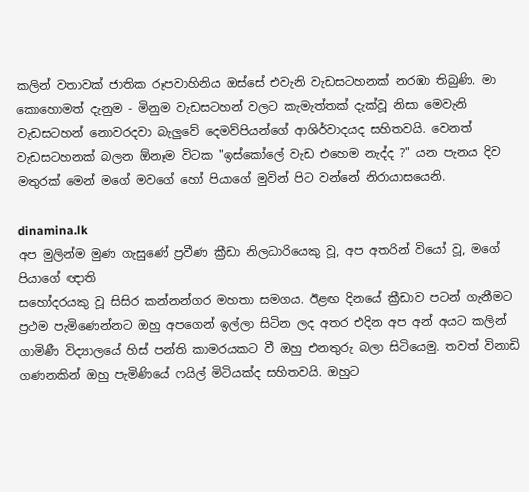කලින් වතාවක් ජාතික රූපවාහිනිය ඔස්සේ එවැනි වැඩසටහනක් නරඹා තිබුණි. මා කොහොමත් දැනුම - මිනුම වැඩසටහන් වලට කැමැත්තක් දැක්වූ නිසා මෙවැනි වැඩසටහන් නොවරදවා බැලුවේ දෙමව්පියන්ගේ ආශිර්වාදයද සහිතවයි. වෙනත් වැඩසටහනක් බලන ඕනෑම විටක "ඉස්කෝලේ වැඩ එහෙම නැද්ද ?" යන පැනය දිව මතුරක් මෙන් මගේ මවගේ හෝ පියාගේ මුවින් පිට වන්නේ නිරායාසයෙනි.

dinamina.lk
අප මුලින්ම මුණ ගැසුණේ ප්‍රවීණ ක්‍රීඩා නිලධාරියෙකු වූ, අප අතරින් වියෝ වූ, මගේ පියාගේ ඥාති
සහෝදරයකු වූ සිසිර කන්නන්ගර මහතා සමගය. ඊළඟ දිනයේ ක්‍රීඩාව පටන් ගැනීමට ප්‍රථම පැමිණෙන්නට ඔහු අපගෙන් ඉල්ලා සිටින ලද අතර එදින අප අන් අයට කලින් ගාමිණී විද්‍යාලයේ හිස් පන්ති කාමරයකට වී ඔහු එනතුරු බලා සිටියෙමු. තවත් විනාඩි ගණනකින් ඔහු පැමිණියේ ෆයිල් මිටියක්ද සහිතවයි. ඔහුට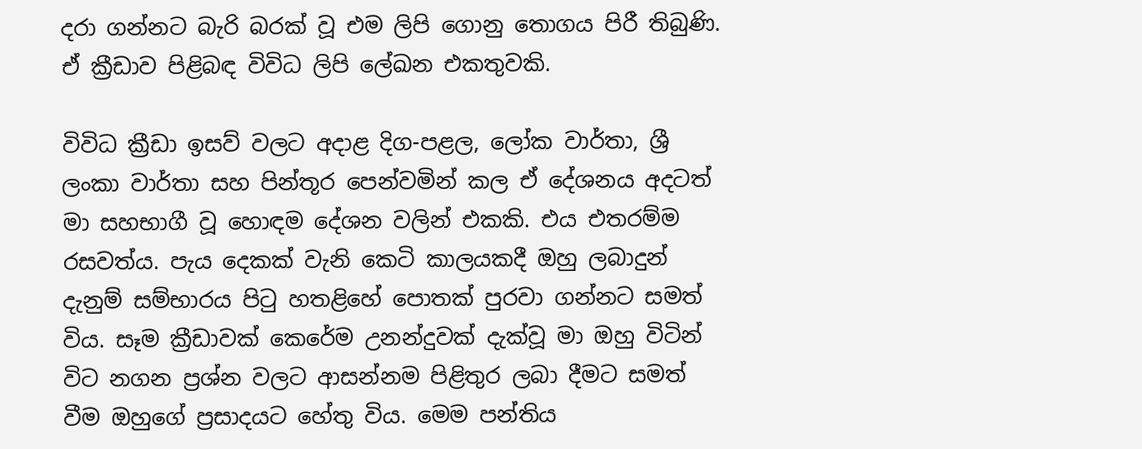දරා ගන්නට බැරි බරක් වූ එම ලිපි ගොනු තොගය පිරී තිබුණි. ඒ ක්‍රීඩාව පිළිබඳ විවිධ ලිපි ලේඛන එකතුවකි.

විවිධ ක්‍රීඩා ඉසව් වලට අදාළ දිග-පළල, ලෝක වාර්තා, ශ්‍රී ලංකා වාර්තා සහ පින්තූර පෙන්වමින් කල ඒ දේශනය අදටත් මා සහභාගී වූ හොඳම දේශන වලින් එකකි. එය එතරම්ම රසවත්ය. පැය දෙකක් වැනි කෙටි කාලයකදී ඔහු ලබාදුන් දැනුම් සම්භාරය පිටු හතළිහේ පොතක් පුරවා ගන්නට සමත් විය. සෑම ක්‍රීඩාවක් කෙරේම උනන්දුවක් දැක්වූ මා ඔහු විටින් විට නගන ප්‍රශ්න වලට ආසන්නම පිළිතුර ලබා දීමට සමත් වීම ඔහුගේ ප්‍රසාදයට හේතු විය. මෙම පන්තිය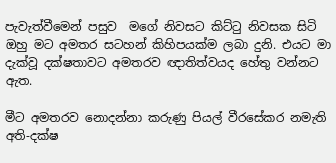පැවැත්වීමෙන් පසුව  මගේ නිවසට කිට්ටු නිවසක සිටි ඔහු මට අමතර සටහන් කිහිපයක්ම ලබා දුනි. එයට මා දැක්වූ දක්ෂතාවට අමතරව ඥාතිත්වයද හේතු වන්නට ඇත.

මීට අමතරව නොදන්නා කරුණු පියල් වීරසේකර නමැති අති-දක්ෂ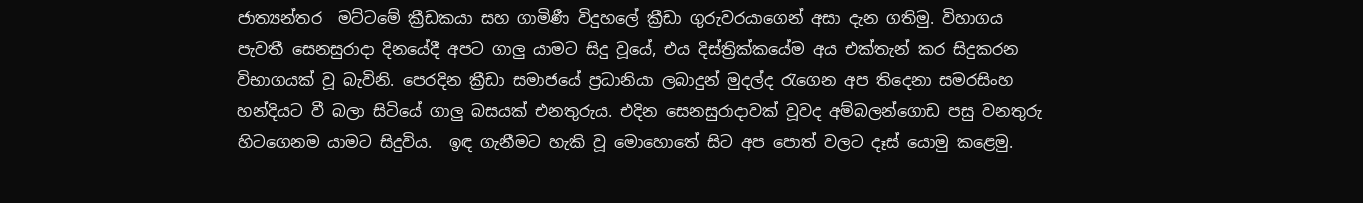ජාත්‍යන්තර  මට්ටමේ ක්‍රීඩකයා සහ ගාමිණී විදුහලේ ක්‍රීඩා ගුරුවරයාගෙන් අසා දැන ගතිමු. විහාගය පැවතී සෙනසුරාදා දිනයේදී අපට ගාලු යාමට සිදු වූයේ, එය දිස්ත්‍රික්කයේම අය එක්තැන් කර සිදුකරන විභාගයක් වූ බැවිනි. පෙරදින ක්‍රීඩා සමාජයේ ප්‍රධානියා ලබාදුන් මුදල්ද රැගෙන අප තිදෙනා සමරසිංහ හන්දියට වී බලා සිටියේ ගාලු බසයක් එනතුරුය. එදින සෙනසුරාදාවක් වූවද අම්බලන්ගොඩ පසු වනතුරු හිටගෙනම යාමට සිදුවිය.  ඉඳ ගැනීමට හැකි වූ මොහොතේ සිට අප පොත් වලට දෑස් යොමු කළෙමු.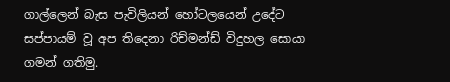ගාල්ලෙන් බැස පැවිලියන් හෝටලයෙන් උදේට සප්පායම් වූ අප තිදෙනා රිච්මන්ඩ් විදුහල සොයා ගමන් ගතිමු.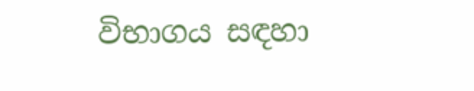විභාගය සඳහා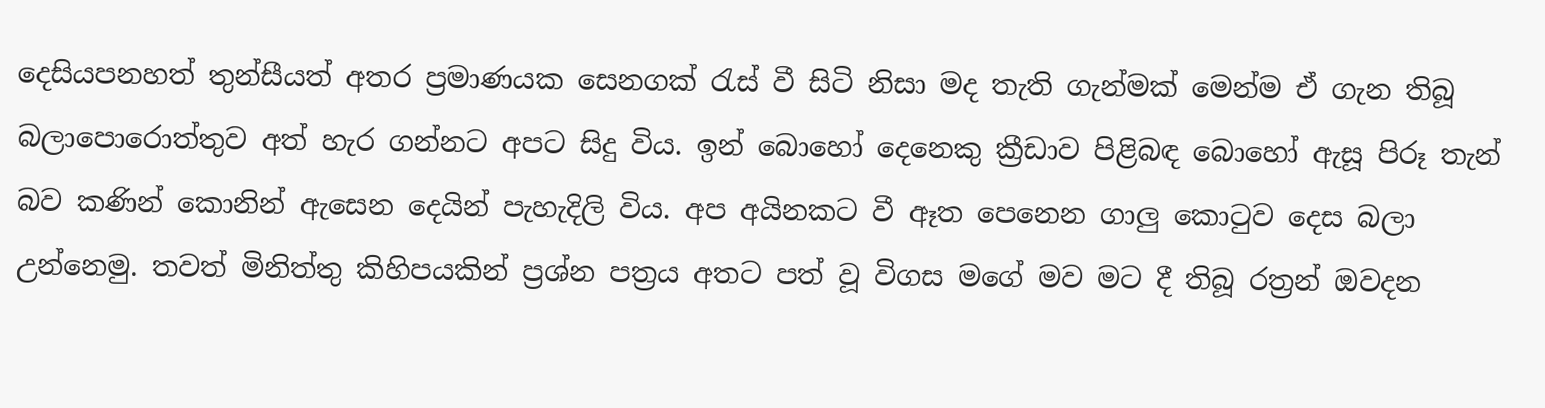දෙසියපනහත් තුන්සීයත් අතර ප්‍රමාණයක සෙනගක් රැස් වී සිටි නිසා මද තැති ගැන්මක් මෙන්ම ඒ ගැන තිබූ බලාපොරොත්තුව අත් හැර ගන්නට අපට සිදු විය. ඉන් බොහෝ දෙනෙකු ක්‍රීඩාව පිළිබඳ බොහෝ ඇසූ පිරූ තැන් බව කණින් කොනින් ඇසෙන දෙයින් පැහැදිලි විය. අප අයිනකට වී ඈත පෙනෙන ගාලු කොටුව දෙස බලා උන්නෙමු. තවත් මිනිත්තු කිහිපයකින් ප්‍රශ්න පත්‍රය අතට පත් වූ විගස මගේ මව මට දී තිබූ රත්‍රන් ඔවදන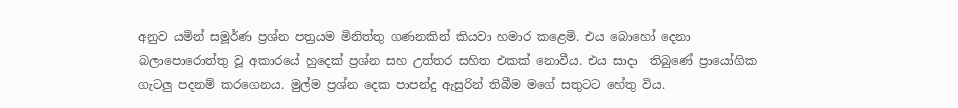අනුව යමින් සමූර්ණ ප්‍රශ්න පත්‍රයම මිනිත්තු ගණනකින් කියවා හමාර කළෙමි. එය බොහෝ දෙනා බලාපොරොත්තු වූ අකාරයේ හුදෙක් ප්‍රශ්න සහ උත්තර සහිත එකක් නොවීය. එය සාදා  තිබුණේ ප්‍රායෝගික ගැටලු පදනම් කරගෙනය. මුල්ම ප්‍රශ්න දෙක පාපන්දු ඇසුරින් තිබීම මගේ සතුටට හේතු විය.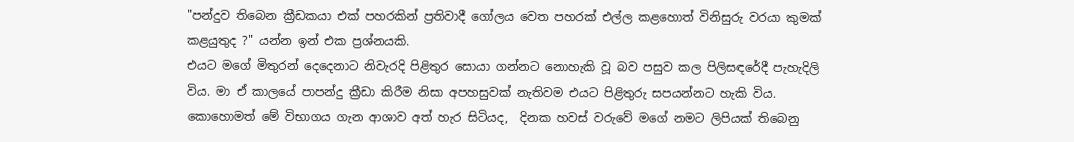"පන්දුව තිබෙන ක්‍රීඩකයා එක් පහරකින් ප්‍රතිවාදී ගෝලය වෙත පහරක් එල්ල කළහොත් විනිසුරු වරයා කුමක් කළයුතුද ?" යන්න ඉන් එක ප්‍රශ්නයකි.
එයට මගේ මිතුරන් දෙදෙනාට නිවැරදි පිළිතුර සොයා ගන්නට නොහැකි වූ බව පසුව කල පිලිසඳරේදී පැහැදිලි විය. මා ඒ කාලයේ පාපන්දු ක්‍රීඩා කිරීම නිසා අපහසුවක් නැතිවම එයට පිළිතුරු සපයන්නට හැකි විය. කොහොමත් මේ විභාගය ගැන ආශාව අත් හැර සිටියද,  දිනක හවස් වරුවේ මගේ නමට ලිපියක් තිබෙනු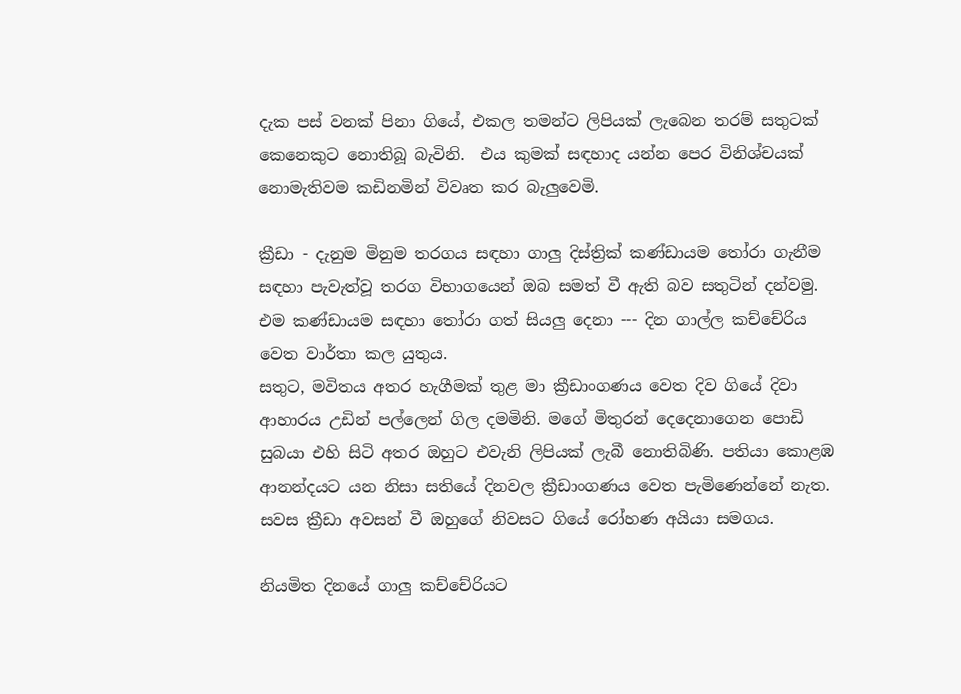දැක පස් වනක් පිනා ගියේ, එකල තමන්ට ලිපියක් ලැබෙන තරම් සතුටක් කෙනෙකුට නොතිබූ බැවිනි.  එය කුමක් සඳහාද යන්න පෙර විනිශ්චයක් නොමැතිවම කඩිනමින් විවෘත කර බැලුවෙමි.

ක්‍රීඩා - දැනුම මිනුම තරගය සඳහා ගාලු දිස්ත්‍රික් කණ්ඩායම තෝරා ගැනීම සඳහා පැවැත්වූ තරග විභාගයෙන් ඔබ සමත් වී ඇති බව සතුටින් දන්වමු. එම කණ්ඩායම සඳහා තෝරා ගත් සියලු දෙනා --- දින ගාල්ල කච්චේරිය වෙත වාර්තා කල යුතුය.
සතුට, මවිතය අතර හැගීමක් තුළ මා ක්‍රීඩාංගණය වෙත දිව ගියේ දිවා ආහාරය උඩින් පල්ලෙන් ගිල දමමිනි. මගේ මිතුරන් දෙදෙනාගෙන පොඩි සුබයා එහි සිටි අතර ඔහුට එවැනි ලිපියක් ලැබී නොතිබිණි. පතියා කොළඹ ආනන්දයට යන නිසා සතියේ දිනවල ක්‍රීඩාංගණය වෙත පැමිණෙන්නේ නැත. සවස ක්‍රීඩා අවසන් වී ඔහුගේ නිවසට ගියේ රෝහණ අයියා සමගය.

නියමිත දිනයේ ගාලු කච්චේරියට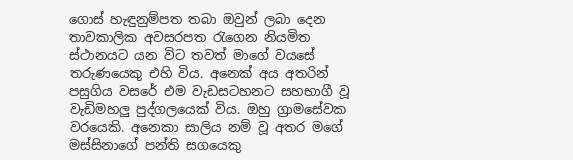ගොස් හැඳුනුම්පත තබා ඔවුන් ලබා දෙන තාවකාලික අවසරපත රැගෙන නියමිත ස්ථානයට යන විට තවත් මාගේ වයසේ තරුණයෙකු එහි විය. අනෙක් අය අතරින් පසුගිය වසරේ එම වැඩසටහනට සහභාගී වූ වැඩිමහලු පුද්ගලයෙක් විය. ඔහු ග්‍රාමසේවක වරයෙකි. අනෙකා සාලිය නම් වූ අතර මගේ මස්සිනාගේ පන්ති සගයෙකු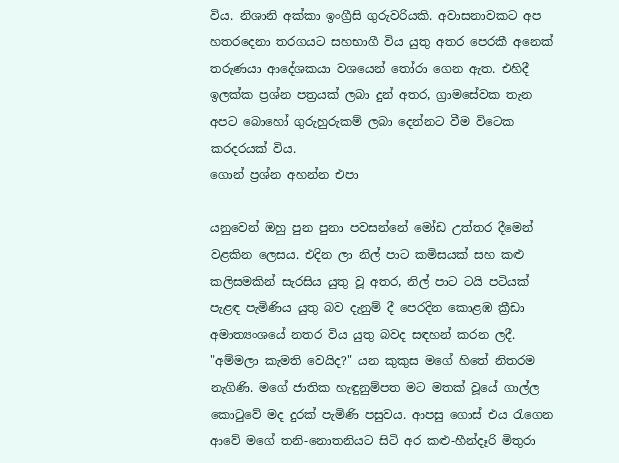විය. නිශානි අක්කා ඉංග්‍රීසි ගුරුවරියකි. අවාසනාවකට අප හතරදෙනා තරගයට සහභාගී විය යුතු අතර පෙරකී අනෙක් තරුණයා ආදේශකයා වශයෙන් තෝරා ගෙන ඇත. එහිදී ඉලක්ක ප්‍රශ්න පත්‍රයක් ලබා දුන් අතර, ග්‍රාමසේවක තැන අපට බොහෝ ගුරුහුරුකම් ලබා දෙන්නට වීම විටෙක කරදරයක් විය.
ගොන් ප්‍රශ්න අහන්න එපා

යනුවෙන් ඔහු පුන පුනා පවසන්නේ මෝඩ උත්තර දීමෙන් වළකින ලෙසය. එදින ලා නිල් පාට කමිසයක් සහ කළු කලිසමකින් සැරසිය යුතු වූ අතර, නිල් පාට ටයි පටියක් පැළඳ පැමිණිය යුතු බව දැනුම් දී පෙරදින කොළඹ ක්‍රීඩා අමාත්‍යංශයේ නතර විය යුතු බවද සඳහන් කරන ලදී. "අම්මලා කැමති වෙයිද?" යන කුකුස මගේ හිතේ නිතරම නැගිණි. මගේ ජාතික හැඳුනුම්පත මට මතක් වූයේ ගාල්ල කොටුවේ මද දුරක් පැමිණි පසුවය. ආපසු ගොස් එය රැගෙන ආවේ මගේ තනි-නොතනියට සිටි අර කළු-හීන්දෑරි මිතුරා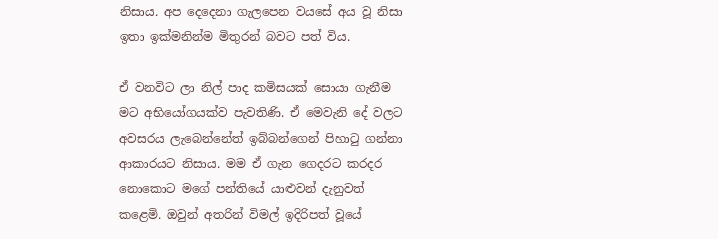නිසාය. අප දෙදෙනා ගැලපෙන වයසේ අය වූ නිසා ඉතා ඉක්මනින්ම මිතුරන් බවට පත් විය.

ඒ වනවිට ලා නිල් පාද කමිසයක් සොයා ගැනීම මට අභියෝගයක්ව පැවතිණි. ඒ මෙවැනි දේ වලට අවසරය ලැබෙන්නේත් ඉබ්බන්ගෙන් පිහාටු ගන්නා ආකාරයට නිසාය. මම ඒ ගැන ගෙදරට කරදර නොකොට මගේ පන්තියේ යාළුවන් දැනුවත් කළෙමි. ඔවුන් අතරින් විමල් ඉදිරිපත් වූයේ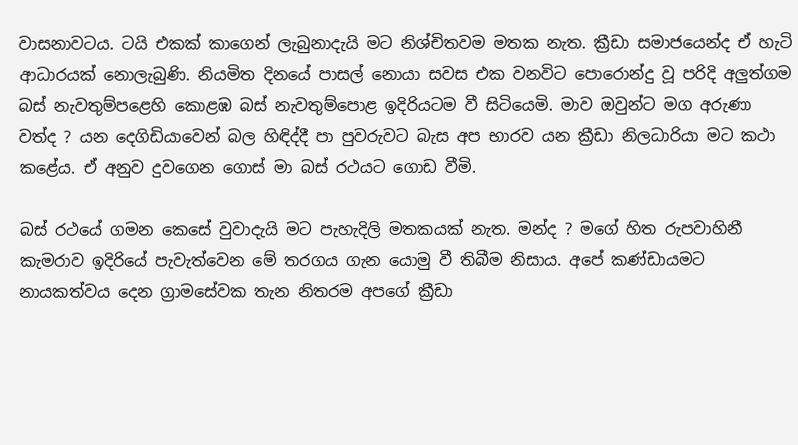වාසනාවටය. ටයි එකක් කාගෙන් ලැබුනාදැයි මට නිශ්චිතවම මතක නැත. ක්‍රීඩා සමාජයෙන්ද ඒ හැටි ආධාරයක් නොලැබුණි. නියමිත දිනයේ පාසල් නොයා සවස එක වනවිට පොරොන්දු වූ පරිදි අලුත්ගම බස් නැවතුම්පළෙහි කොළඹ බස් නැවතුම්පොළ ඉදිරියටම වී සිටියෙමි. මාව ඔවුන්ට මග අරුණා වත්ද ? යන දෙගිඩියාවෙන් බල හිඳිද්දී පා පුවරුවට බැස අප භාරව යන ක්‍රීඩා නිලධාරියා මට කථා කළේය. ඒ අනුව දුවගෙන ගොස් මා බස් රථයට ගොඩ වීමි.

බස් රථයේ ගමන කෙසේ වුවාදැයි මට පැහැදිලි මතකයක් නැත. මන්ද ? මගේ හිත රුපවාහිනී කැමරාව ඉදිරියේ පැවැත්වෙන මේ තරගය ගැන යොමු වී තිබීම නිසාය. අපේ කණ්ඩායමට නායකත්වය දෙන ග්‍රාමසේවක තැන නිතරම අපගේ ක්‍රීඩා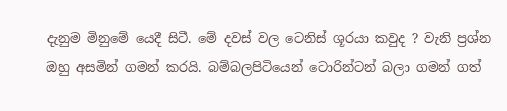දැනුම මිනුමේ යෙදී සිටී. මේ දවස් වල ටෙනිස් ශූරයා කවුද ? වැනි ප්‍රශ්න ඔහු අසමින් ගමන් කරයි. බම්බලපිටියෙන් ටොරින්ටන් බලා ගමන් ගත්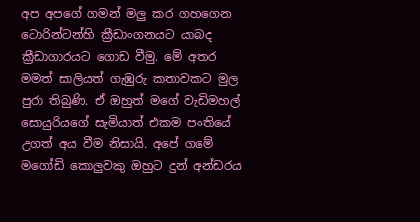අප අපගේ ගමන් මලු කර ගහගෙන ටොරින්ටන්හි ක්‍රීඩාංගනයට යාබද ක්‍රීඩාගාරයට ගොඩ වීමු. මේ අතර මමත් සාලියත් ගැඹුරු කතාවකට මුල පුරා තිබුණි. ඒ ඔහුත් මගේ වැඩිමහල් සොයුරියගේ සැමියාත් එකම පංතියේ උගත් අය වීම නිසායි. අපේ ගමේ මගෝඩි කොලුවකු ඔහුට දුන් අන්ඩරය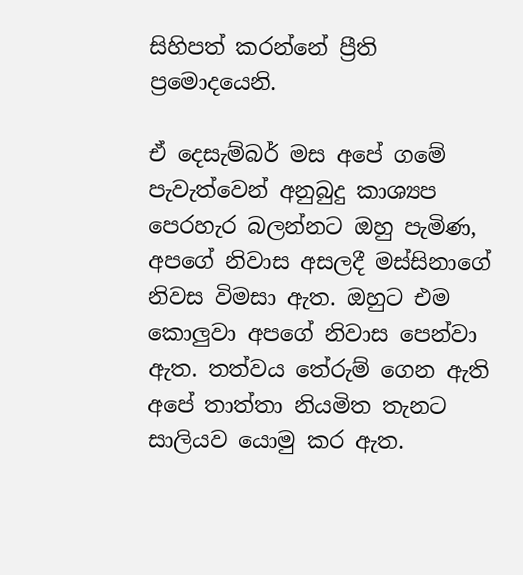සිහිපත් කරන්නේ ප්‍රීති ප්‍රමොදයෙනි.

ඒ දෙසැම්බර් මස අපේ ගමේ පැවැත්වෙන් අනුබුදු කාශ්‍යප පෙරහැර බලන්නට ඔහු පැමිණ, අපගේ නිවාස අසලදී මස්සිනාගේ නිවස විමසා ඇත. ඔහුට එම කොලුවා අපගේ නිවාස පෙන්වා ඇත. තත්වය තේරුම් ගෙන ඇති අපේ තාත්තා නියමිත තැනට සාලියව යොමු කර ඇත.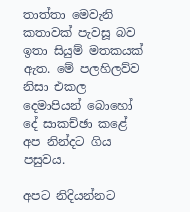තාත්තා මෙවැනි කතාවක් පැවසූ බව ඉතා සියුම් මතකයක් ඇත. මේ පලහිලව්ව නිසා එකල දෙමාපියන් බොහෝ දේ සාකච්ඡා කළේ අප නින්දට ගිය පසුවය.

අපට නිදියන්නට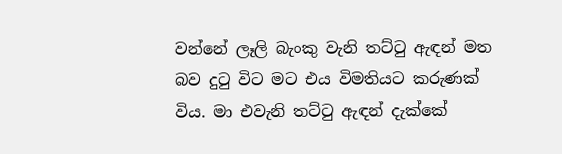වන්නේ ලෑලි බැංකු වැනි තට්ටු ඇඳන් මත බව දුටු විට මට එය විමතියට කරුණක් විය. මා එවැනි තට්ටු ඇඳන් දැක්කේ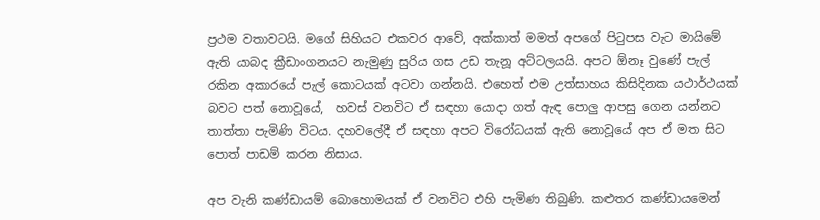ප්‍රථම වතාවටයි. මගේ සිහියට එකවර ආවේ, අක්කාත් මමත් අපගේ පිටුපස වැට මායිමේ ඇති යාබද ක්‍රීඩාංගනයට නැමුණු සුරිය ගස උඩ තැනූ අට්ටලයයි. අපට ඕනෑ වුණේ පැල් රකින අකාරයේ පැල් කොටයක් අටවා ගන්නයි. එහෙත් එම උත්සාහය කිසිදිනක යථාර්ථයක් බවට පත් නොවූයේ,  හවස් වනවිට ඒ සඳහා යොදා ගත් ඇඳ පොලු ආපසු ගෙන යන්නට තාත්තා පැමිණි විටය. දහවලේදී ඒ සඳහා අපට විරෝධයක් ඇති නොවූයේ අප ඒ මත සිට පොත් පාඩම් කරන නිසාය.

අප වැනි කණ්ඩායම් බොහොමයක් ඒ වනවිට එහි පැමිණ තිබුණි. කළුතර කණ්ඩායමෙන්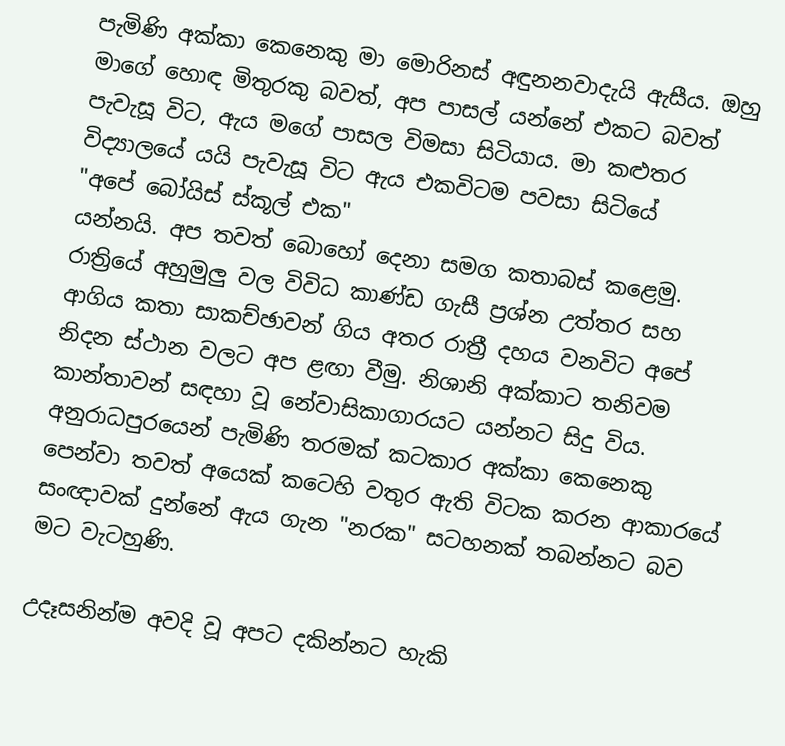පැමිණි අක්කා කෙනෙකු මා මොරිනස් අඳුනනවාදැයි ඇසීය. ඔහු මාගේ හොඳ මිතුරකු බවත්, අප පාසල් යන්නේ එකට බවත් පැවැසූ විට, ඇය මගේ පාසල විමසා සිටියාය. මා කළුතර විද්‍යාලයේ යයි පැවැසූ විට ඇය එකවිටම පවසා සිටියේ
"අපේ බෝයිස් ස්කූල් එක"
යන්නයි. අප තවත් බොහෝ දෙනා සමග කතාබස් කළෙමු. රාත්‍රියේ අහුමුලු වල විවිධ කාණ්ඩ ගැසී ප්‍රශ්න උත්තර සහ ආගිය කතා සාකච්ඡාවන් ගිය අතර රාත්‍රී දහය වනවිට අපේ නිදන ස්ථාන වලට අප ළඟා වීමු. නිශානි අක්කාට තනිවම කාන්තාවන් සඳහා වූ නේවාසිකාගාරයට යන්නට සිදු විය. අනුරාධපුරයෙන් පැමිණි තරමක් කටකාර අක්කා කෙනෙකු පෙන්වා තවත් අයෙක් කටෙහි වතුර ඇති විටක කරන ආකාරයේ සංඥාවක් දුන්නේ ඇය ගැන "නරක" සටහනක් තබන්නට බව මට වැටහුණි.

උදෑසනින්ම අවදි වූ අපට දකින්නට හැකි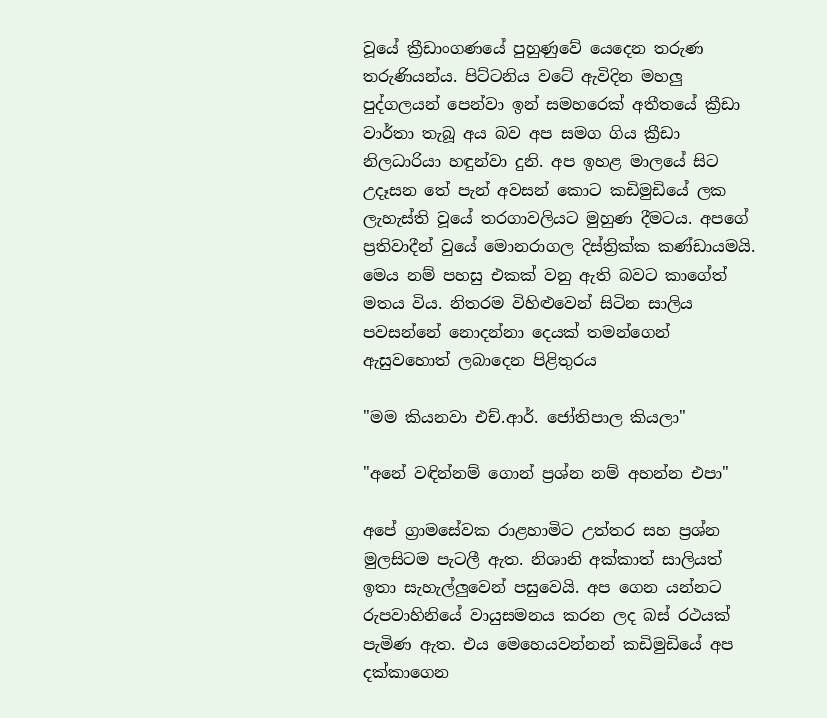වූයේ ක්‍රීඩාංගණයේ පුහුණුවේ යෙදෙන තරුණ තරුණියන්ය. පිට්ටනිය වටේ ඇවිදින මහලු පුද්ගලයන් පෙන්වා ඉන් සමහරෙක් අතීතයේ ක්‍රීඩා වාර්තා තැබූ අය බව අප සමග ගිය ක්‍රීඩා නිලධාරියා හඳුන්වා දුනි. අප ඉහළ මාලයේ සිට උදෑසන තේ පැන් අවසන් කොට කඩිමුඩියේ ලක ලැහැස්ති වූයේ තරගාවලියට මුහුණ දීමටය. අපගේ ප්‍රතිවාදීන් වුයේ මොනරාගල දිස්ත්‍රික්ක කණ්ඩායමයි. මෙය නම් පහසු එකක් වනු ඇති බවට කාගේත් මතය විය. නිතරම විහිළුවෙන් සිටින සාලිය පවසන්නේ නොදන්නා දෙයක් තමන්ගෙන් ඇසුවහොත් ලබාදෙන පිළිතුරය

"මම කියනවා එච්.ආර්. ජෝතිපාල කියලා"

"අනේ වඳින්නම් ගොන් ප්‍රශ්න නම් අහන්න එපා"

අපේ ග්‍රාමසේවක රාළහාමිට උත්තර සහ ප්‍රශ්න මුලසිටම පැටලී ඇත. නිශානි අක්කාත් සාලියත් ඉතා සැහැල්ලුවෙන් පසුවෙයි. අප ගෙන යන්නට රුපවාහිනියේ වායුසමනය කරන ලද බස් රථයක් පැමිණ ඇත. එය මෙහෙයවන්නන් කඩිමුඩියේ අප දක්කාගෙන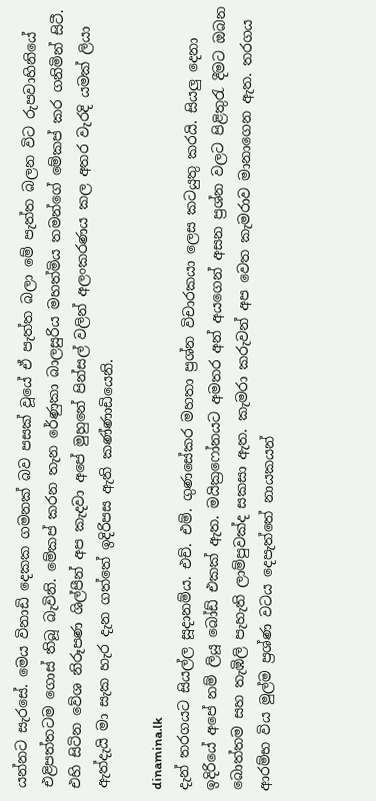යන්නට සැරසේ. මෙය විනාඩි දෙකක ගමනක් බව පසක් වූයේ ඒ පැත්ත බලා මේ පැත්ත බලන විට රුපවාහිනියේ එළිපත්තටම ගොස් තිබූ බැවිනි. මේකප් කරන තැන රේණුකා බාලසුරිය මහත්මිය තමන්ගේ මේකප් කර ගනිමින් සිටී. එහි සිටින වේශ නිරූපණ ශිල්පීන් අප කැදවා අපේ මුහුනේ පින්සල් වලින් අලංකරණය කල අතර වැරදි යමක් ලියා ඇත්දැයි මා සැක හැර දැන ගත්තේ ඉදිරිපස ඇති කණ්ණාඩියෙනි.

dinamina.lk
දැන් තරගයට සියල්ල සූදානම්ය. එච්. එම්. ගුණසේකර මහතා ප්‍රශ්න විචාරකයා ලෙස කටයුතු කරයි. සියලු දෙනා ඉදිරියේ අපේ නම් ලියූ බෝඩ් එකක් ඇත. මයික්‍රෆෝනයට අමතර අන් අයගෙන් අසන ප්‍රශ්න වලට පිළිතුරැ දීමට ඔබන බොත්තම සහ තැඹිලි පැහැති ලාම්පුවක්ද සකසා ඇත. කැමරා කරුවන් අප වෙත කැමරාව මානාගෙන ඇත. තරගය ආරම්භ විය මුල්ම ප්‍රශ්ණ වටය දෙපැත්තේ නායකයන්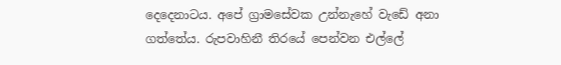දෙදෙනාටය. අපේ ග්‍රාමසේවක උන්නැහේ වැඩේ අනා ගත්තේය. රුපවාහිනී තිරයේ පෙන්වන එල්ලේ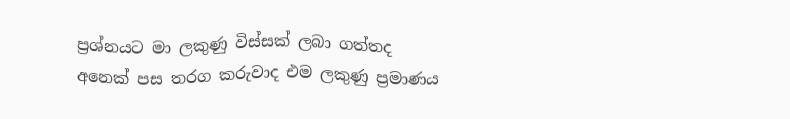ප්‍රශ්නයට මා ලකුණු විස්සක් ලබා ගත්තද අනෙක් පස තරග කරුවාද එම ලකුණු ප්‍රමාණය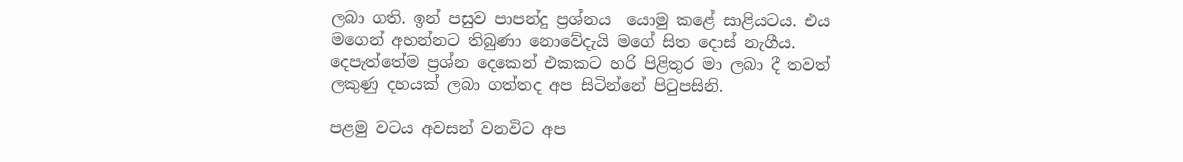ලබා ගති. ඉන් පසුව පාපන්දු ප්‍රශ්නය  යොමු කළේ සාළියටය. එය මගෙන් අහන්නට තිබුණා නොවේදැයි මගේ සිත දොස් නැගීය. දෙපැත්තේම ප්‍රශ්න දෙකෙන් එකකට හරි පිළිතුර මා ලබා දී තවත් ලකුණු දහයක් ලබා ගත්තද අප සිටින්නේ පිටුපසිනි.

පළමු වටය අවසන් වනවිට අප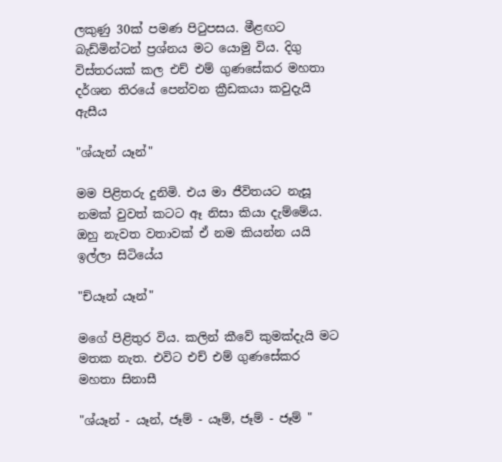ලකුණු 30ක් පමණ පිටුපසය. මීළඟට බැඩ්මින්ටන් ප්‍රශ්නය මට යොමු විය. දිගු විස්තරයක් කල එච් එම් ගුණසේකර මහතා දර්ශන තිරයේ පෙන්වන ක්‍රීඩකයා කවුදැයි ඇසීය

"ශ්යැන් යෑන්"

මම පිළිතරු දුනිමි. එය මා ජීවිතයට නැසූ නමක් වුවත් කටට ඈ නිසා කියා දැම්මේය. ඔහු නැවත වතාවක් ඒ නම කියන්න යයි ඉල්ලා සිටියේය

"ච්යෑන් යෑන්"

මගේ පිළිතුර විය. කලින් කීවේ කුමක්දැයි මට මතක නැත. එවිට එච් එම් ගුණසේකර මහතා සිනාසී

"ශ්යෑන් - යෑන්, ජෑම් - යෑම්, ජෑම් - ජෑම් "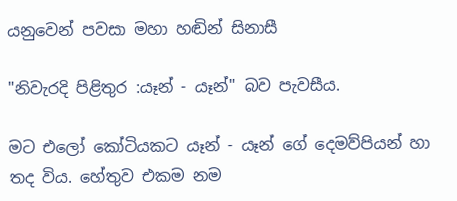යනුවෙන් පවසා මහා හඬින් සිනාසී

"නිවැරදි පිළිතුර :යෑන් - යෑන්" බව පැවසීය.

මට එලෝ කෝටියකට යෑන් - යෑන් ගේ දෙමව්පියන් හා තද විය. හේතුව එකම නම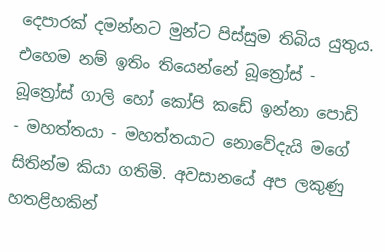දෙපාරක් දමන්නට මුන්ට පිස්සුම තිබිය යුතුය. එහෙම නම් ඉතිං තියෙන්නේ බූත්‍රෝස් - බූත්‍රෝස් ගාලි හෝ කෝපි කඩේ ඉන්නා පොඩි - මහත්තයා - මහත්තයාට නොවේදැයි මගේ සිතින්ම කියා ගතිමි. අවසානයේ අප ලකුණු හතළිහකින්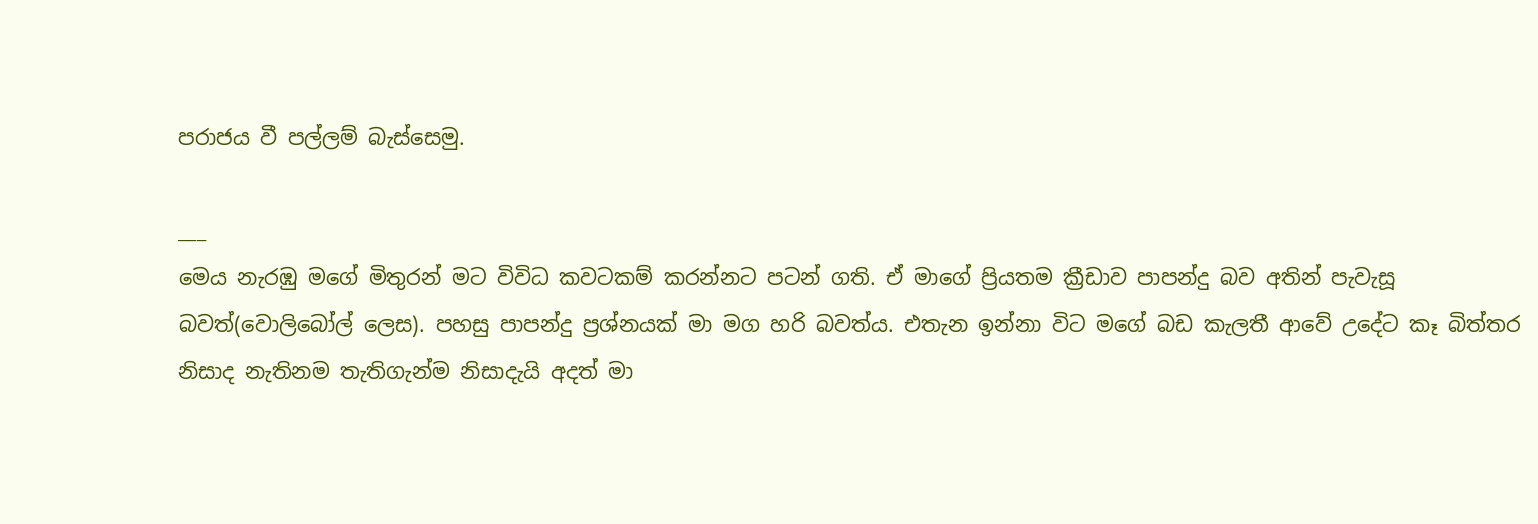පරාජය වී පල්ලම් බැස්සෙමු.

___
මෙය නැරඹු මගේ මිතුරන් මට විවිධ කවටකම් කරන්නට පටන් ගති. ඒ මාගේ ප්‍රියතම ක්‍රීඩාව පාපන්දු බව අතින් පැවැසූ බවත්(වොලිබෝල් ලෙස). පහසු පාපන්දු ප්‍රශ්නයක් මා මග හරි බවත්ය. එතැන ඉන්නා විට මගේ බඩ කැලතී ආවේ උදේට කෑ බිත්තර නිසාද නැතිනම තැතිගැන්ම නිසාදැයි අදත් මා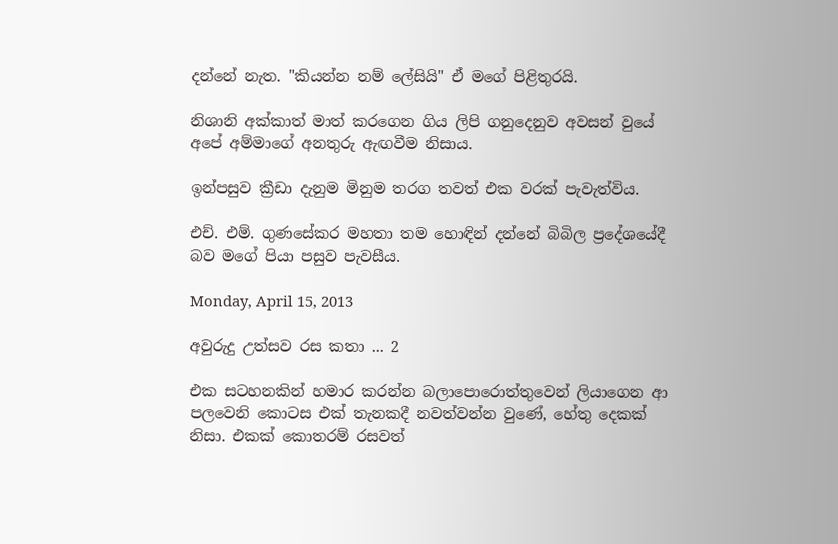දන්නේ නැත. "කියන්න නම් ලේසියි" ඒ මගේ පිළිතුරයි.

නිශානි අක්කාත් මාත් කරගෙන ගිය ලිපි ගනුදෙනුව අවසන් වුයේ අපේ අම්මාගේ අනතුරු ඇඟවීම නිසාය.

ඉන්පසුව ක්‍රීඩා දැනුම මිනුම තරග තවත් එක වරක් පැවැත්විය.

එච්. එම්. ගුණසේකර මහතා තම හොඳින් දන්නේ බිබිල ප්‍රදේශයේදී බව මගේ පියා පසුව පැවසීය.

Monday, April 15, 2013

අවුරුදු උත්සව රස කතා ... 2

එක සටහනකින් හමාර කරන්න බලාපොරොත්තුවෙන් ලියාගෙන ආ පලවෙනි කොටස එක් තැනකදී නවත්වන්න වුණේ, හේතු දෙකක් නිසා. එකක් කොතරම් රසවත්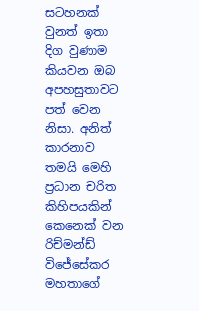සටහනක් වුනත් ඉතා දිග වුණාම කියවන ඔබ අපහසුතාවට පත් වෙන නිසා. අනිත් කාරනාව තමයි මෙහි ප්‍රධාන චරිත කිහිපයකින් කෙනෙක් වන රිච්මන්ඩ් විජේසේකර මහතාගේ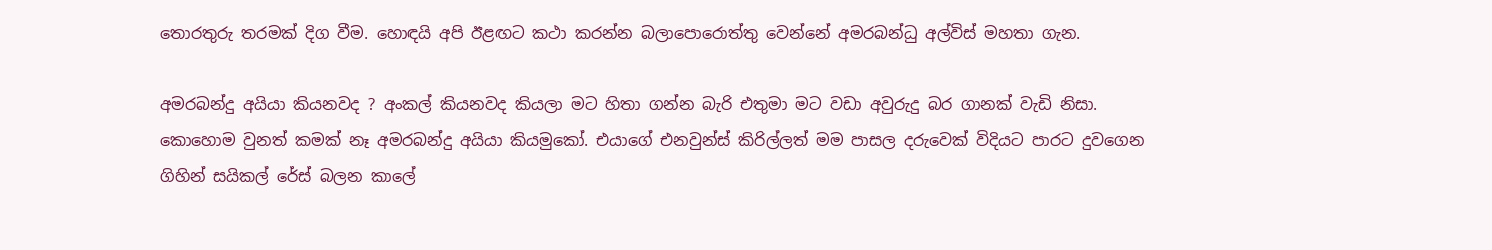තොරතුරු තරමක් දිග වීම. හොඳයි අපි ඊළඟට කථා කරන්න බලාපොරොත්තු වෙන්නේ අමරබන්ධු අල්විස් මහතා ගැන.

අමරබන්දු අයියා කියනවද ? අංකල් කියනවද කියලා මට හිතා ගන්න බැරි එතුමා මට වඩා අවුරුදු බර ගානක් වැඩි නිසා. කොහොම වුනත් කමක් නෑ අමරබන්දු අයියා කියමුකෝ. එයාගේ එනවුන්ස් කිරිල්ලත් මම පාසල දරුවෙක් විදියට පාරට දුවගෙන ගිහින් සයිකල් රේස් බලන කාලේ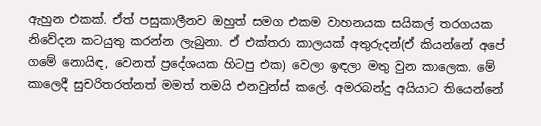ඇහුන එකක්. ඒත් පසුකාලීනව ඔහුත් සමග එකම වාහනයක සයිකල් තරගයක නිවේදන කටයුතු කරන්න ලැබුනා. ඒ එක්තරා කාලයක් අතුරුදන්(ඒ කියන්නේ අපේ ගමේ නොයිඳ, වෙනත් ප්‍රදේශයක හිටපු එක) වෙලා ඉඳලා මතු වුන කාලෙක. මේ කාලෙදී සුචරිතරත්නත් මමත් තමයි එනවුන්ස් කලේ. අමරබන්දු අයියාට තියෙන්නේ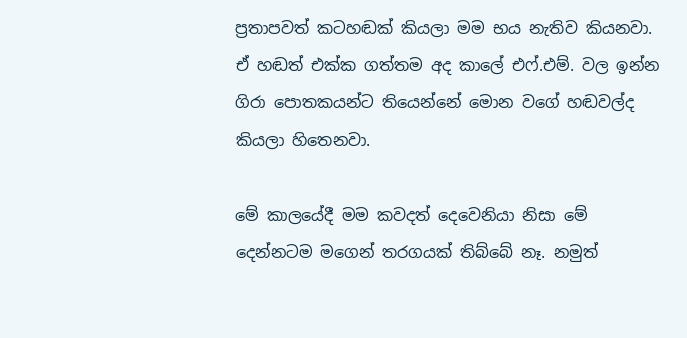ප්‍රතාපවත් කටහඬක් කියලා මම භය නැතිව කියනවා. ඒ හඬත් එක්ක ගත්තම අද කාලේ එෆ්.එම්. වල ඉන්න ගිරා පොතකයන්ට තියෙන්නේ මොන වගේ හඬවල්ද කියලා හිතෙනවා.

මේ කාලයේදී මම කවදත් දෙවෙනියා නිසා මේ දෙන්නටම මගෙන් තරගයක් තිබ්බේ නෑ. නමුත්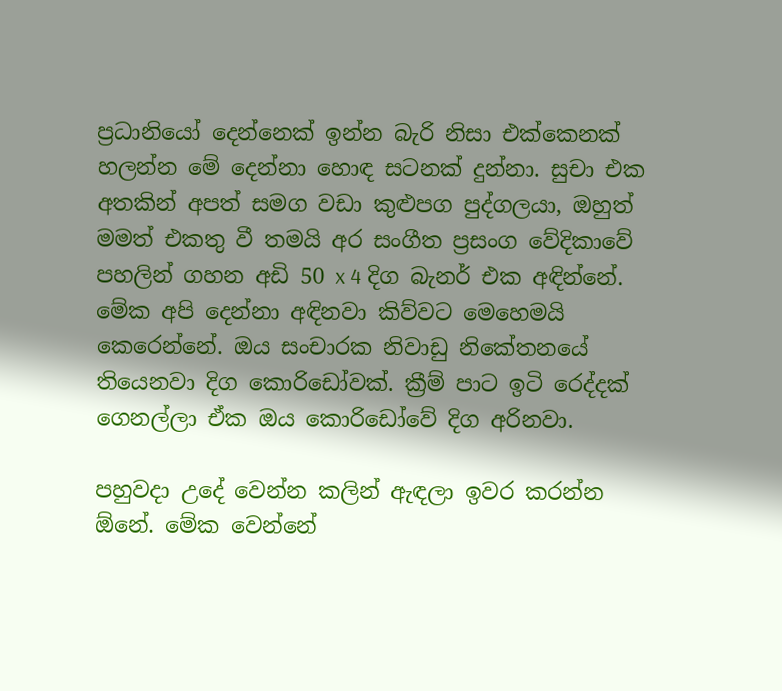ප්‍රධානියෝ දෙන්නෙක් ඉන්න බැරි නිසා එක්කෙනක් හලන්න මේ දෙන්නා හොඳ සටනක් දුන්නා. සුචා එක අතකින් අපත් සමග වඩා කුළුපග පුද්ගලයා, ඔහුත් මමත් එකතු වී තමයි අර සංගීත ප්‍රසංග වේදිකාවේ පහලින් ගහන අඩි 50 x 4 දිග බැනර් එක අඳින්නේ. මේක අපි දෙන්නා අඳිනවා කිව්වට මෙහෙමයි කෙරෙන්නේ. ඔය සංචාරක නිවාඩු නිකේතනයේ තියෙනවා දිග කොරිඩෝවක්. ක්‍රීම් පාට ඉටි රෙද්දක් ගෙනල්ලා ඒක ඔය කොරිඩෝවේ දිග අරිනවා.

පහුවදා උදේ වෙන්න කලින් ඇඳලා ඉවර කරන්න ඕනේ. මේක වෙන්නේ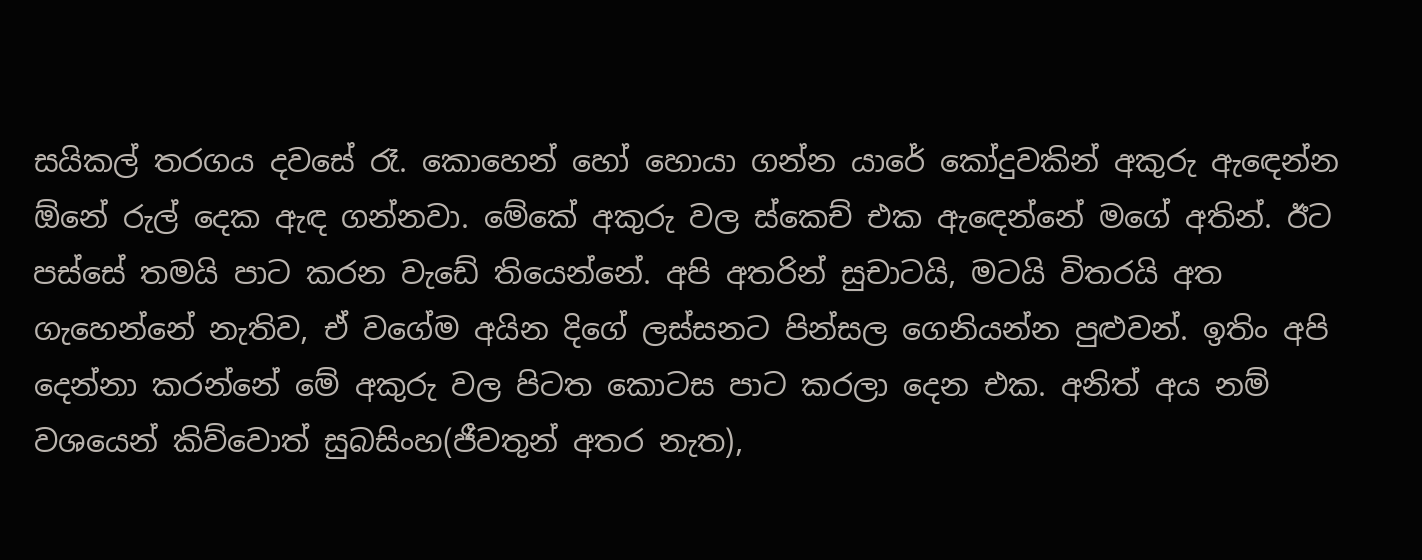සයිකල් තරගය දවසේ රෑ. කොහෙන් හෝ හොයා ගන්න යාරේ කෝදුවකින් අකුරු ඇඳෙන්න ඕනේ රුල් දෙක ඇඳ ගන්නවා. මේකේ අකුරු වල ස්කෙච් එක ඇඳෙන්නේ මගේ අතින්. ඊට පස්සේ තමයි පාට කරන වැඩේ තියෙන්නේ. අපි අතරින් සුචාටයි, මටයි විතරයි අත ගැහෙන්නේ නැතිව, ඒ වගේම අයින දිගේ ලස්සනට පින්සල ගෙනියන්න පුළුවන්. ඉතිං අපි දෙන්නා කරන්නේ මේ අකුරු වල පිටත කොටස පාට කරලා දෙන එක. අනිත් අය නම් වශයෙන් කිව්වොත් සුබසිංහ(ජීවතුන් අතර නැත),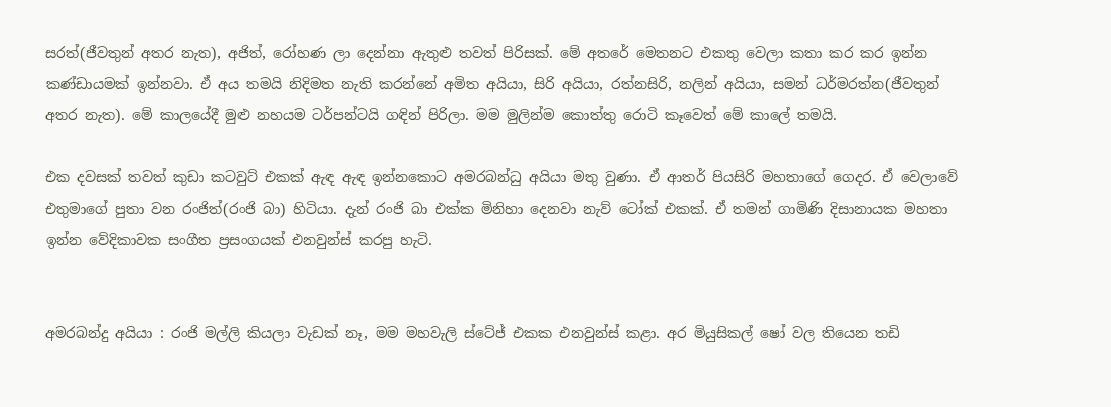සරත්(ජීවතුන් අතර නැත), අජිත්, රෝහණ ලා දෙන්නා ඇතුළු තවත් පිරිසක්. මේ අතරේ මෙතනට එකතු වෙලා කතා කර කර ඉන්න කණ්ඩායමක් ඉන්නවා. ඒ අය තමයි නිදිමත නැති කරන්නේ අමිත අයියා, සිරි අයියා, රත්නසිරි, නලින් අයියා, සමන් ධර්මරත්න(ජීවතුන් අතර නැත). මේ කාලයේදී මුළු නහයම ටර්පන්ටයි ගඳින් පිරිලා. මම මුලින්ම කොත්තු රොටි කෑවෙත් මේ කාලේ තමයි.

එක දවසක් තවත් කුඩා කටවුට් එකක් ඇඳ ඇඳ ඉන්නකොට අමරබන්ධු අයියා මතු වුණා. ඒ ආතර් පියසිරි මහතාගේ ගෙදර. ඒ වෙලාවේ එතුමාගේ පුතා වන රංජිත්(රංජි බා) හිටියා. දැන් රංජි බා එක්ක මිනිහා දෙනවා නැව් ටෝක් එකක්. ඒ තමන් ගාමිණි දිසානායක මහතා ඉන්න වේදිකාවක සංගීත ප්‍රසංගයක් එනවුන්ස් කරපු හැටි.


අමරබන්දු අයියා : රංජි මල්ලි කියලා වැඩක් නෑ, මම මහවැලි ස්ටේජ් එකක එනවුන්ස් කළා. අර මියුසිකල් ෂෝ වල තියෙන තඩි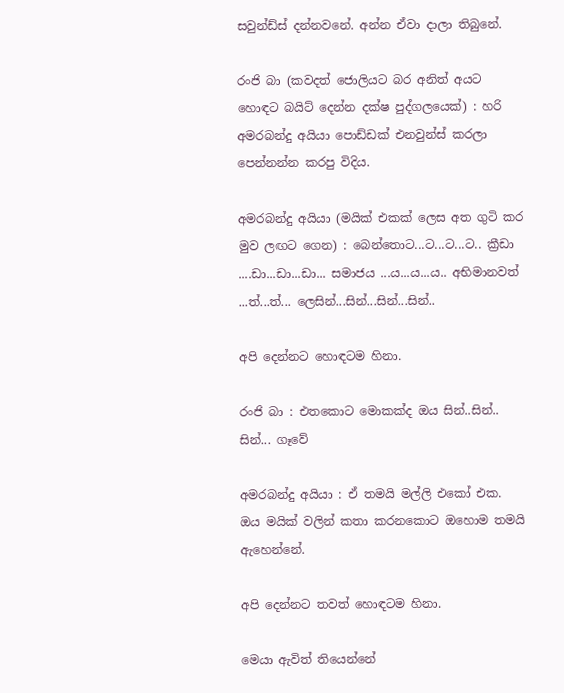සවුන්ඩ්ස් දන්නවනේ. අන්න ඒවා දාලා තිබුනේ.

රංජි බා (කවදත් ජොලියට බර අනිත් අයට හොඳට බයිට් දෙන්න දක්ෂ පුද්ගලයෙක්) : හරි අමරබන්දු අයියා පොඩ්ඩක් එනවුන්ස් කරලා පෙන්නන්න කරපු විදිය.

අමරබන්දු අයියා (මයික් එකක් ලෙස අත ගුටි කර මුව ලඟට ගෙන) : බෙන්තොට...ට...ට...ට.. ක්‍රීඩා ....ඩා...ඩා...ඩා... සමාජය ...ය...ය...ය.. අභිමානවත් ...ත්...ත්... ලෙසින්...සින්...සින්...සින්..

අපි දෙන්නට හොඳටම හිනා.

රංජි බා : එතකොට මොකක්ද ඔය සින්..සින්.. සින්... ගෑවේ

අමරබන්දු අයියා : ඒ තමයි මල්ලි එකෝ එක. ඔය මයික් වලින් කතා කරනකොට ඔහොම තමයි ඇහෙන්නේ.

අපි දෙන්නට තවත් හොඳටම හිනා.

මෙයා ඇවිත් තියෙන්නේ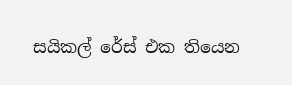සයිකල් රේස් එක තියෙන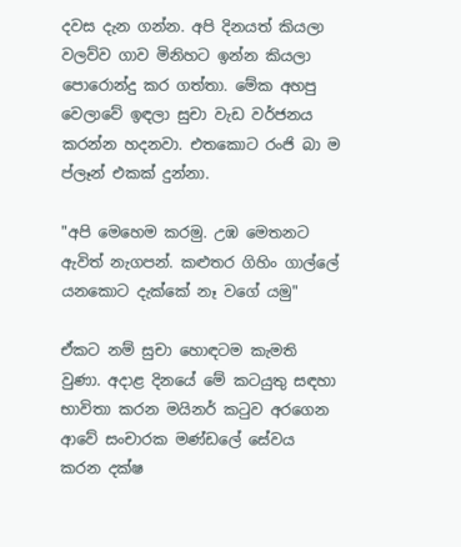දවස දැන ගන්න. අපි දිනයත් කියලා වලව්ව ගාව මිනිහට ඉන්න කියලා පොරොන්දු කර ගත්තා. මේක අහපු වෙලාවේ ඉඳලා සුචා වැඩ වර්ජනය කරන්න හදනවා. එතකොට රංජි බා ම ප්ලෑන් එකක් දුන්නා.

"අපි මෙහෙම කරමු. උඹ මෙතනට ඇවිත් නැගපන්. කළුතර ගිහිං ගාල්ලේ යනකොට දැක්කේ නෑ වගේ යමු"

ඒකට නම් සුචා හොඳටම කැමති වුණා. අදාළ දිනයේ මේ කටයුතු සඳහා භාවිතා කරන මයිනර් කටුව අරගෙන ආවේ සංචාරක මණ්ඩලේ සේවය කරන දක්ෂ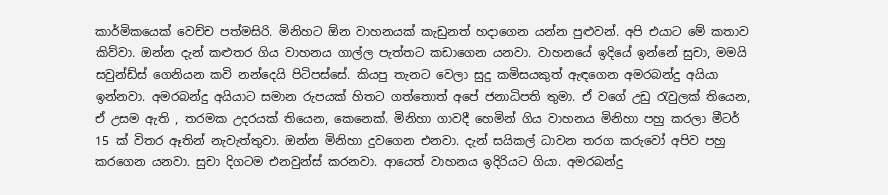කාර්මිකයෙක් වෙච්ච පත්මසිරි. මිනිහට ඕන වාහනයක් කැඩුනත් හදාගෙන යන්න පුළුවන්. අපි එයාට මේ කතාව කිව්වා. ඔන්න දැන් කළුතර ගිය වාහනය ගාල්ල පැත්තට කඩාගෙන යනවා. වාහනයේ ඉදියේ ඉන්නේ සුචා, මමයි සවුන්ඩ්ස් ගෙනියන කවි නන්දෙයි පිටිපස්සේ. කියපු තැනට වෙලා සුදු කමිසයකුත් ඇඳගෙන අමරබන්දු අයියා ඉන්නවා. අමරබන්දු අයියාට සමාන රුපයක් හිතට ගත්තොත් අපේ ජනාධිපති තුමා. ඒ වගේ උඩු රැවුලක් තියෙන, ඒ උසම ඇති , තරමක උදරයක් තියෙන, කෙනෙක්. මිනිහා ගාවදී හෙමින් ගිය වාහනය මිනිහා පහු කරලා මීටර් 15 ක් විතර ඈතින් නැවැත්තුවා. ඔන්න මිනිහා දුවගෙන එනවා. දැන් සයිකල් ධාවන තරග කරුවෝ අපිව පහු කරගෙන යනවා. සුචා දිගටම එනවුන්ස් කරනවා. ආයෙත් වාහනය ඉදිරියට ගියා. අමරබන්දු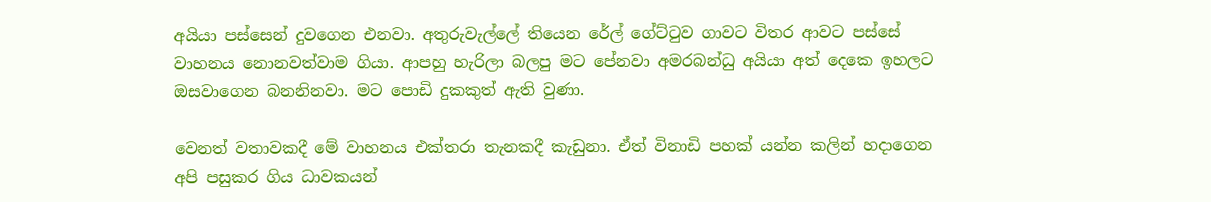අයියා පස්සෙන් දුවගෙන එනවා. අතුරුවැල්ලේ තියෙන රේල් ගේට්ටුව ගාවට විතර ආවට පස්සේ වාහනය නොනවත්වාම ගියා. ආපහු හැරිලා බලපු මට පේනවා අමරබන්ධු අයියා අත් දෙකෙ ඉහලට ඔසවාගෙන බනනිනවා. මට පොඩි දුකකුත් ඇති වුණා.

වෙනත් වතාවකදී මේ වාහනය එක්තරා තැනකදී කැඩුනා. ඒත් විනාඩි පහක් යන්න කලින් හදාගෙන අපි පසුකර ගිය ධාවකයන්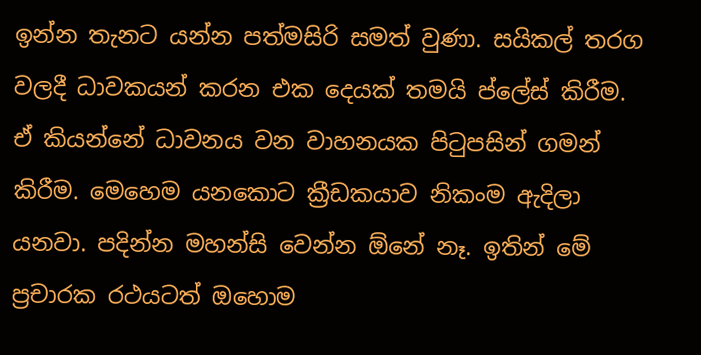ඉන්න තැනට යන්න පත්මසිරි සමත් වුණා. සයිකල් තරග වලදී ධාවකයන් කරන එක දෙයක් තමයි ප්ලේස් කිරීම. ඒ කියන්නේ ධාවනය වන වාහනයක පිටුපසින් ගමන් කිරීම. මෙහෙම යනකොට ක්‍රීඩකයාව නිකංම ඇදිලා යනවා. පදින්න මහන්සි වෙන්න ඕනේ නෑ. ඉතින් මේ ප්‍රචාරක රථයටත් ඔහොම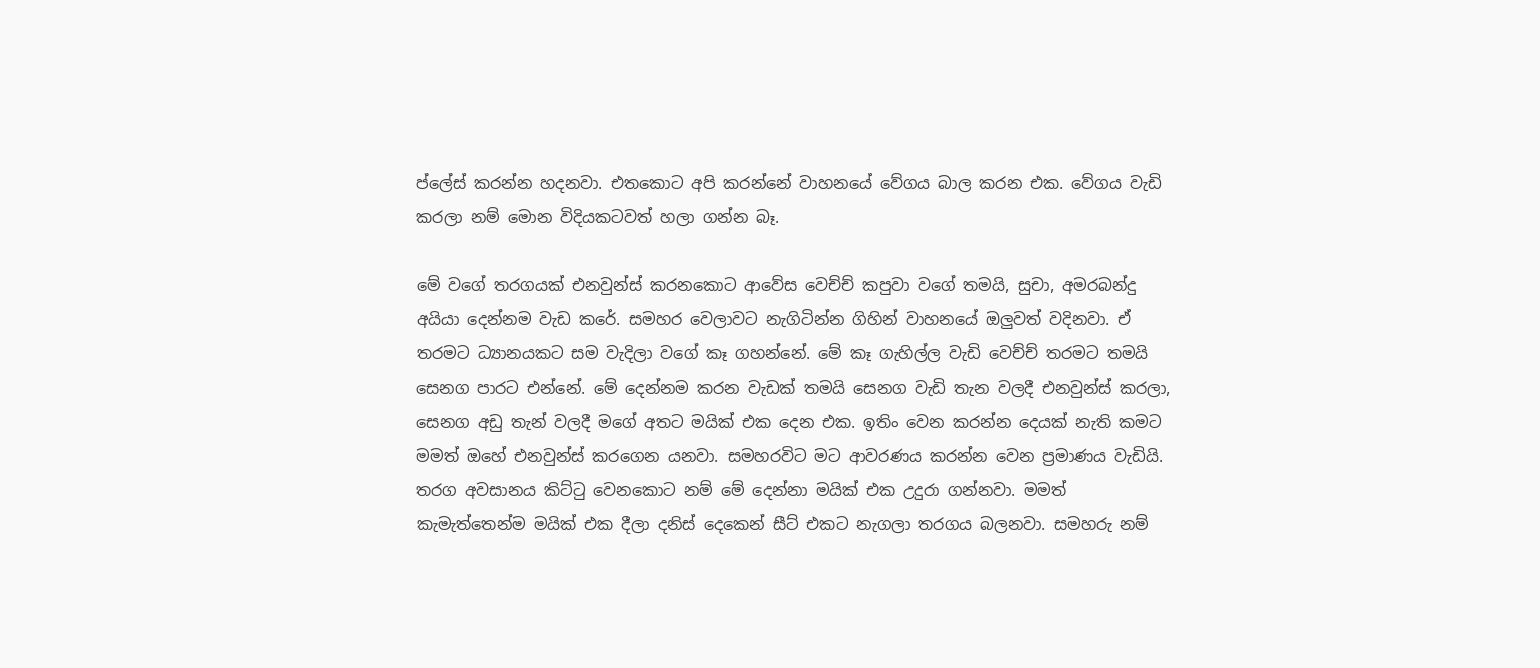ප්ලේස් කරන්න හදනවා. එතකොට අපි කරන්නේ වාහනයේ වේගය බාල කරන එක. වේගය වැඩි කරලා නම් මොන විදියකටවත් හලා ගන්න බෑ.

මේ වගේ තරගයක් එනවුන්ස් කරනකොට ආවේස වෙච්ච් කපුවා වගේ තමයි, සුචා, අමරබන්දු අයියා දෙන්නම වැඩ කරේ. සමහර වෙලාවට නැගිටින්න ගිහින් වාහනයේ ඔලුවත් වදිනවා. ඒ තරමට ධ්‍යානයකට සම වැදිලා වගේ කෑ ගහන්නේ. මේ කෑ ගැහිල්ල වැඩි වෙච්ච් තරමට තමයි සෙනග පාරට එන්නේ. මේ දෙන්නම කරන වැඩක් තමයි සෙනග වැඩි තැන වලදී එනවුන්ස් කරලා, සෙනග අඩු තැන් වලදී මගේ අතට මයික් එක දෙන එක. ඉතිං වෙන කරන්න දෙයක් නැති කමට මමත් ඔහේ එනවුන්ස් කරගෙන යනවා. සමහරවිට මට ආවරණය කරන්න වෙන ප්‍රමාණය වැඩියි. තරග අවසානය කිට්ටු වෙනකොට නම් මේ දෙන්නා මයික් එක උදුරා ගන්නවා. මමත් කැමැත්තෙන්ම මයික් එක දීලා දනිස් දෙකෙන් සීට් එකට නැගලා තරගය බලනවා. සමහරු නම්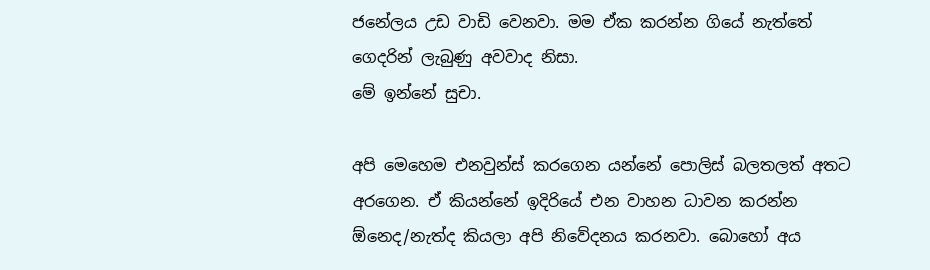ජනේලය උඩ වාඩි වෙනවා. මම ඒක කරන්න ගියේ නැත්තේ ගෙදරින් ලැබුණු අවවාද නිසා.
මේ ඉන්නේ සුචා.

අපි මෙහෙම එනවුන්ස් කරගෙන යන්නේ පොලිස් බලතලත් අතට අරගෙන. ඒ කියන්නේ ඉදිරියේ එන වාහන ධාවන කරන්න ඕනෙද/නැත්ද කියලා අපි නිවේදනය කරනවා. බොහෝ අය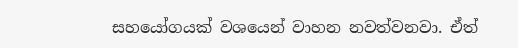සහයෝගයක් වශයෙන් වාහන නවත්වනවා. ඒත්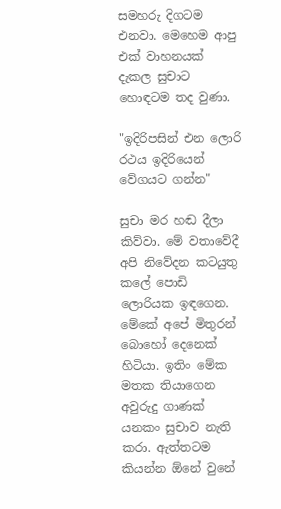සමහරු දිගටම එනවා. මෙහෙම ආපු එක් වාහනයක් දැකල සුචාට හොඳටම තද වුණා.

"ඉදිරිපසින් එන ලොරි රථය ඉදිරියෙන් වේගයට ගන්න"

සුචා මර හඬ දීලා කිව්වා. මේ වතාවේදී අපි නිවේදන කටයුතු කලේ පොඩි ලොරියක ඉඳගෙන. මේකේ අපේ මිතුරන් බොහෝ දෙනෙක් හිටියා. ඉතිං මේක මතක තියාගෙන අවුරුදු ගාණක් යනකං සුචාව නැති කරා. ඇත්තටම කියන්න ඕනේ වුනේ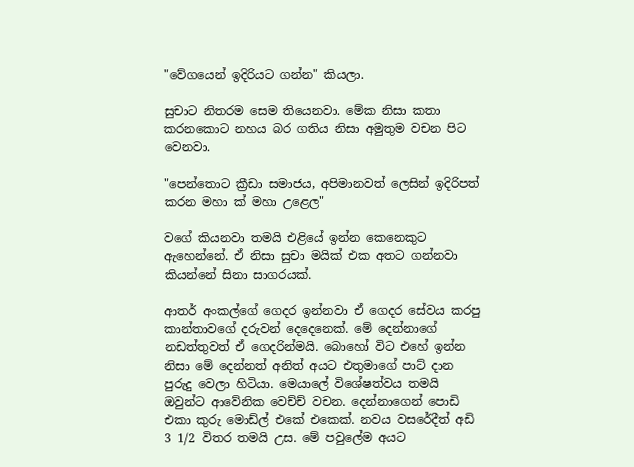"වේගයෙන් ඉදිරියට ගන්න" කියලා.

සුචාට නිතරම සෙම තියෙනවා. මේක නිසා කතා කරනකොට නහය බර ගතිය නිසා අමුතුම වචන පිට වෙනවා.

"පෙන්තොට ක්‍රීඩා සමාජය, අපිමානවත් ලෙසින් ඉදිරිපත් කරන මහා ක් මහා උළෙල"

වගේ කියනවා තමයි එළියේ ඉන්න කෙනෙකුට ඇහෙන්නේ. ඒ නිසා සුචා මයික් එක අතට ගන්නවා කියන්නේ සිනා සාගරයක්.

ආතර් අංකල්ගේ ගෙදර ඉන්නවා ඒ ගෙදර සේවය කරපු කාන්තාවගේ දරුවන් දෙදෙනෙක්. මේ දෙන්නාගේ නඩත්තුවත් ඒ ගෙදරින්මයි. බොහෝ විට එහේ ඉන්න නිසා මේ දෙන්නත් අනිත් අයට එතුමාගේ පාට් දාන පුරුදු වෙලා හිටියා. මෙයාලේ විශේෂත්වය තමයි ඔවුන්ට ආවේනික වෙච්ච් වචන. දෙන්නාගෙන් පොඩි එකා කුරු මොඩ්ල් එකේ එකෙක්. නවය වසරේදීත් අඩි 3 1/2 විතර තමයි උස. මේ පවුලේම අයට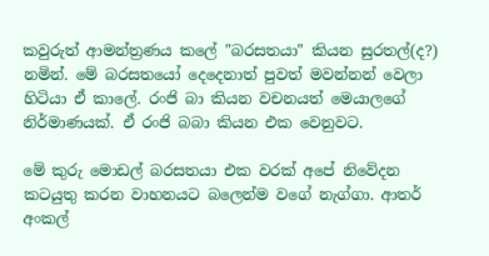කවුරුත් ආමන්ත්‍රණය කලේ "බරසතයා" කියන සුරතල්(ද?) නමින්. මේ බරසතයෝ දෙදෙනාත් පුවත් මවන්නන් වෙලා හිටියා ඒ කාලේ. රංජි බා කියන වචනයත් මෙයාලගේ නිර්මාණයක්. ඒ රංජි බබා කියන එක වෙනුවට.

මේ කුරු මොඩල් බරසතයා එක වරක් අපේ නිවේදන කටයුතු කරන වාහනයට බලෙන්ම වගේ නැග්ගා. ආතර් අංකල්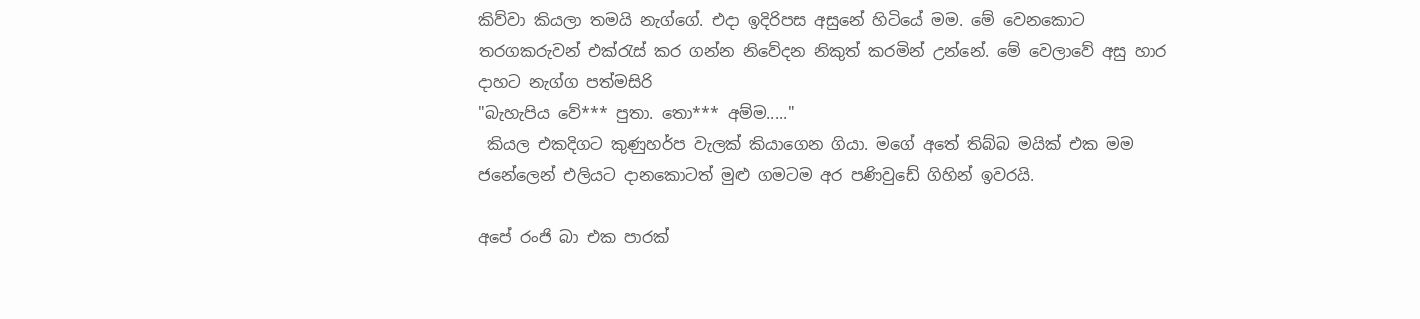කිව්වා කියලා තමයි නැග්ගේ. එදා ඉදිරිපස අසුනේ හිටියේ මම. මේ වෙනකොට තරගකරුවන් එක්රැස් කර ගන්න නිවේදන නිකුත් කරමින් උන්නේ. මේ වෙලාවේ අසු හාර දාහට නැග්ග පත්මසිරි
"බැහැපිය වේ*** පුතා. තො*** අම්ම....."
 කියල එකදිගට කුණුහර්ප වැලක් කියාගෙන ගියා. මගේ අතේ තිබ්බ මයික් එක මම ජනේලෙන් එලියට දානකොටත් මුළු ගමටම අර පණිවුඩේ ගිහින් ඉවරයි.

අපේ රංජි බා එක පාරක්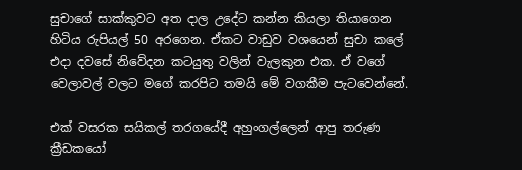සුචාගේ සාක්කුවට අත දාල උදේට කන්න කියලා තියාගෙන හිටිය රුපියල් 50 අරගෙන. ඒකට වාඩුව වශයෙන් සුචා කලේ එදා දවසේ නිවේදන කටයුතු වලින් වැලකුන එක. ඒ වගේ වෙලාවල් වලට මගේ කරපිට තමයි මේ වගකීම පැටවෙන්නේ.

එක් වසරක සයිකල් තරගයේදී අහුංගල්ලෙන් ආපු තරුණ ක්‍රීඩකයෝ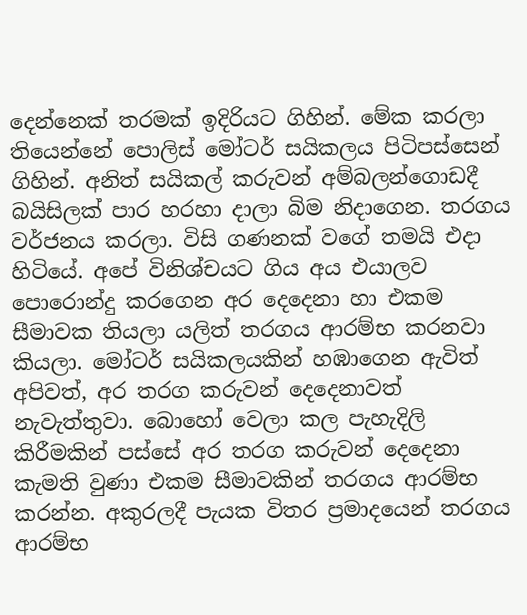දෙන්නෙක් තරමක් ඉදිරියට ගිහින්. මේක කරලා තියෙන්නේ පොලිස් මෝටර් සයිකලය පිටිපස්සෙන් ගිහින්. අනිත් සයිකල් කරුවන් අම්බලන්ගොඩදී බයිසිලක් පාර හරහා දාලා බිම නිදාගෙන. තරගය වර්ජනය කරලා. විසි ගණනක් වගේ තමයි එදා හිටියේ. අපේ විනිශ්චයට ගිය අය එයාලව පොරොන්දු කරගෙන අර දෙදෙනා හා එකම සීමාවක තියලා යලිත් තරගය ආරම්භ කරනවා කියලා. මෝටර් සයිකලයකින් හඹාගෙන ඇවිත් අපිවත්, අර තරග කරුවන් දෙදෙනාවත් නැවැත්තුවා. බොහෝ වෙලා කල පැහැදිලි කිරීමකින් පස්සේ අර තරග කරුවන් දෙදෙනා කැමති වුණා එකම සීමාවකින් තරගය ආරම්භ කරන්න. අකුරලදී පැයක විතර ප්‍රමාදයෙන් තරගය ආරම්භ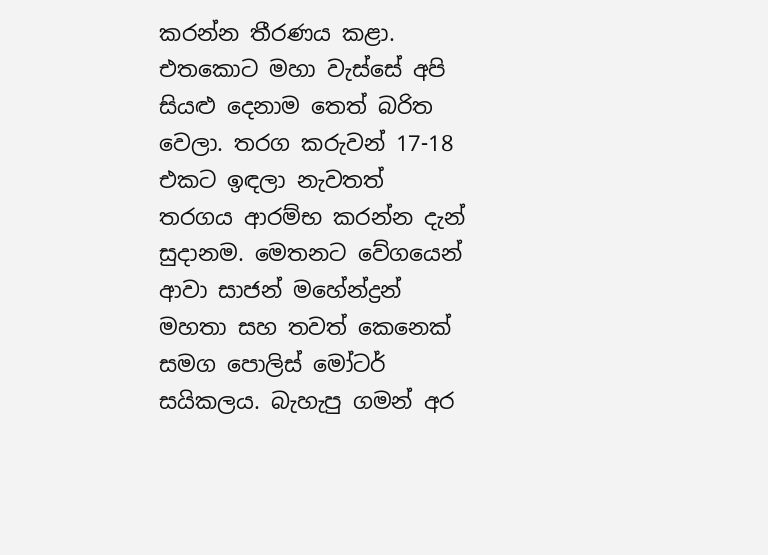කරන්න තීරණය කළා. එතකොට මහා වැස්සේ අපි සියළු දෙනාම තෙත් බරිත වෙලා. තරග කරුවන් 17-18 එකට ඉඳලා නැවතත් තරගය ආරම්භ කරන්න දැන් සුදානම. මෙතනට වේගයෙන් ආවා සාජන් මහේන්ද්‍රන් මහතා සහ තවත් කෙනෙක් සමග පොලිස් මෝටර් සයිකලය. බැහැපු ගමන් අර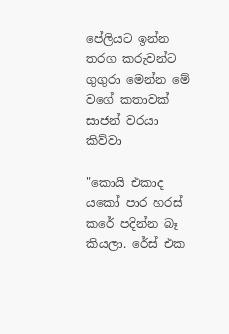පේලියට ඉන්න තරග කරුවන්ට ගුගුරා මෙන්න මේ වගේ කතාවක් සාජන් වරයා කිව්වා

"කොයි එකාද යකෝ පාර හරස් කරේ පදින්න බෑ කියලා. රේස් එක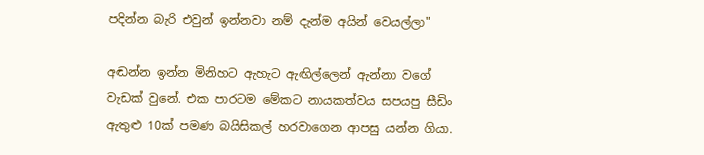පදින්න බැරි එවුන් ඉන්නවා නම් දැන්ම අයින් වෙයල්ලා"

අඬන්න ඉන්න මිනිහට ඇහැට ඇඟිල්ලෙන් ඇන්නා වගේ වැඩක් වුනේ. එක පාරටම මේකට නායකත්වය සපයපු සීඩිං ඇතුළු 10ක් පමණ බයිසිකල් හරවාගෙන ආපසු යන්න ගියා.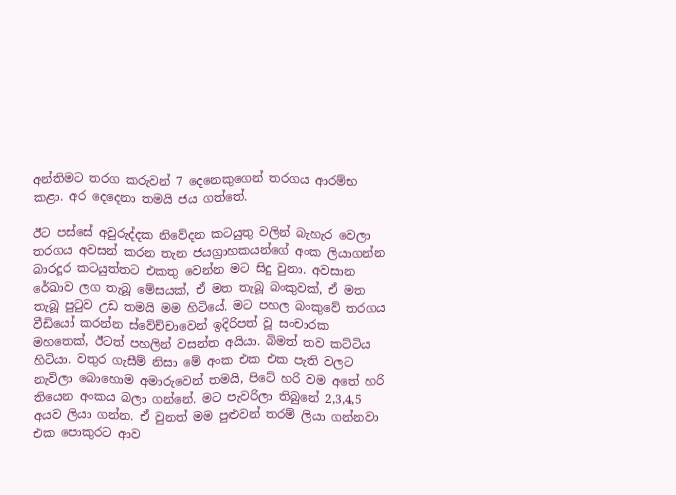අන්තිමට තරග කරුවන් 7 දෙනෙකුගෙන් තරගය ආරම්භ කළා. අර දෙදෙනා තමයි ජය ගත්තේ.

ඊට පස්සේ අවුරුද්දක නිවේදන කටයුතු වලින් බැහැර වෙලා තරගය අවසන් කරන තැන ජයග්‍රාහකයන්ගේ අංක ලියාගන්න බාරදූර කටයුත්තට එකතු වෙන්න මට සිදු වුනා. අවසාන රේඛාව ලග තැබූ මේසයක්, ඒ මත තැබූ බංකුවක්, ඒ මත තැබූ පුටුව උඩ තමයි මම හිටියේ. මට පහල බංකුවේ තරගය වීඩියෝ කරන්න ස්වේච්චාවෙන් ඉදිරිපත් වූ සංචාරක මහතෙක්, ඊටත් පහලින් වසන්ත අයියා. බිමත් තව කට්ටිය හිටියා. වතුර ගැසීම් නිසා මේ අංක එක එක පැති වලට නැවිලා බොහොම අමාරුවෙන් තමයි, පිටේ හරි වම අතේ හරි තියෙන අංකය බලා ගන්නේ. මට පැවරිලා තිබුනේ 2,3,4,5 අයව ලියා ගන්න. ඒ වුනත් මම පුළුවන් තරම් ලියා ගන්නවා එක පොකුරට ආව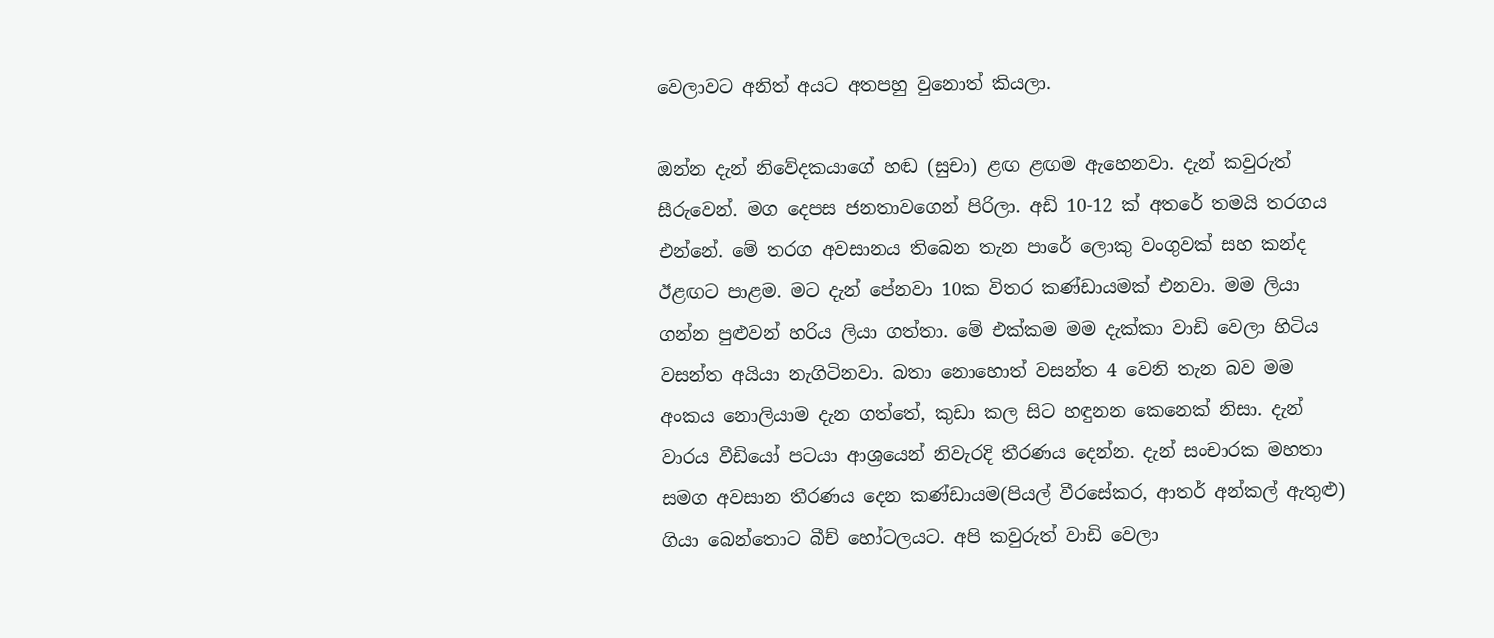වෙලාවට අනිත් අයට අතපහු වුනොත් කියලා.

ඔන්න දැන් නිවේදකයාගේ හඬ (සුචා) ළඟ ළඟම ඇහෙනවා. දැන් කවුරුත් සීරුවෙන්. මග දෙපස ජනතාවගෙන් පිරිලා. අඩි 10-12 ක් අතරේ තමයි තරගය එන්නේ. මේ තරග අවසානය තිබෙන තැන පාරේ ලොකු වංගුවක් සහ කන්ද ඊළඟට පාළම. මට දැන් පේනවා 10ක විතර කණ්ඩායමක් එනවා. මම ලියා ගන්න පුළුවන් හරිය ලියා ගත්තා. මේ එක්කම මම දැක්කා වාඩි වෙලා හිටිය වසන්ත අයියා නැගිටිනවා. බතා නොහොත් වසන්ත 4 වෙනි තැන බව මම අංකය නොලියාම දැන ගත්තේ, කුඩා කල සිට හඳුනන කෙනෙක් නිසා. දැන් වාරය වීඩියෝ පටයා ආශ්‍රයෙන් නිවැරදි තීරණය දෙන්න. දැන් සංචාරක මහතා සමග අවසාන තීරණය දෙන කණ්ඩායම(පියල් වීරසේකර, ආතර් අන්කල් ඇතුළු) ගියා බෙන්තොට බීච් හෝටලයට. අපි කවුරුත් වාඩි වෙලා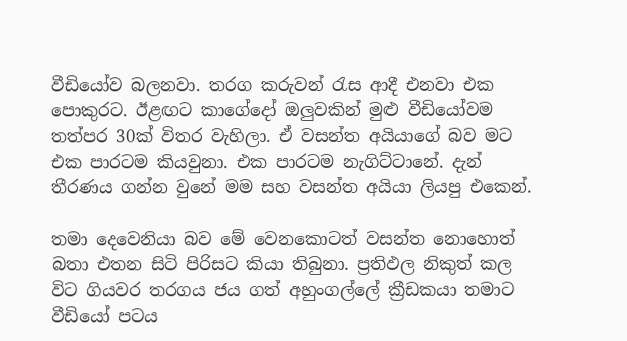වීඩියෝව බලනවා. තරග කරුවන් රැස ආදී එනවා එක පොකුරට. ඊළඟට කාගේදෝ ඔලුවකින් මුළු වීඩියෝවම තත්පර 30ක් විතර වැහිලා. ඒ වසන්ත අයියාගේ බව මට එක පාරටම කියවුනා. එක පාරටම නැගිට්ටානේ. දැන් තීරණය ගන්න වුනේ මම සහ වසන්ත අයියා ලියපු එකෙන්.

තමා දෙවෙනියා බව මේ වෙනකොටත් වසන්ත නොහොත් බතා එතන සිටි පිරිසට කියා තිබුනා. ප්‍රතිඵල නිකුත් කල විට ගියවර තරගය ජය ගත් අහුංගල්ලේ ක්‍රීඩකයා තමාට වීඩියෝ පටය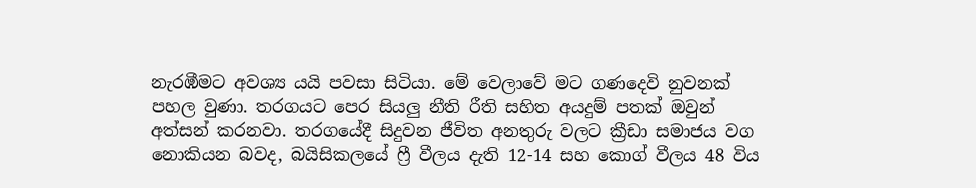නැරඹීමට අවශ්‍ය යයි පවසා සිටියා. මේ වෙලාවේ මට ගණදෙවි නුවනක් පහල වුණා. තරගයට පෙර සියලු නීති රීති සහිත අයදුම් පතක් ඔවුන් අත්සන් කරනවා. තරගයේදී සිදුවන ජීවිත අනතුරු වලට ක්‍රීඩා සමාජය වග නොකියන බවද, බයිසිකලයේ ෆ්‍රී වීලය දැති 12-14 සහ කොග් වීලය 48 විය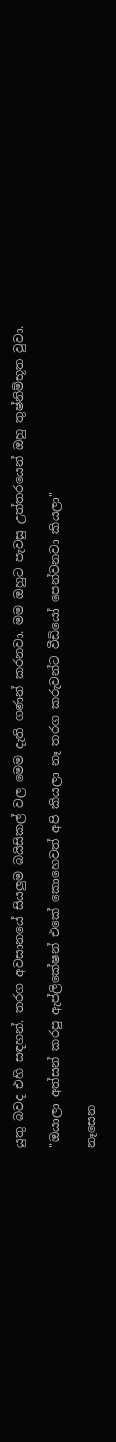යුතු බවද එහි සඳහන්. තරග අවසානයේ සියලුම බයිසිකල් වල මෙම දැති ගණන් කරනවා. මම ඔහුට පැවසු උත්තරයෙන් ඔහු තුෂ්නිම්භූත වුවා.

"ඔයාලා අත්සන් කරපු ඇප්ලිකේෂන් එකේ කොහෙවත් අපි කියලා නෑ තරග කරුවන්ට වීඩියෝ පෙන්වනවා කියලා"

නෑසෙන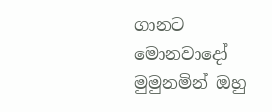ගානට මොනවාදෝ මුමුනමින් ඔහු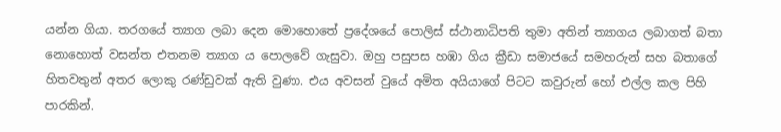යන්න ගියා. තරගයේ ත්‍යාග ලබා දෙන මොහොතේ ප්‍රදේශයේ පොලිස් ස්ථානාධිපති තුමා අතින් ත්‍යාගය ලබාගත් බතා නොහොත් වසන්ත එතනම ත්‍යාග ය පොලවේ ගැසුවා. ඔහු පසුපස හඹා ගිය ක්‍රීඩා සමාජයේ සමහරුන් සහ බතාගේ හිතවතුන් අතර ලොකු රණ්ඩුවක් ඇති වුණා. එය අවසන් වුයේ අමිත අයියාගේ පිටට කවුරුන් හෝ එල්ල කල පිහි පාරකින්.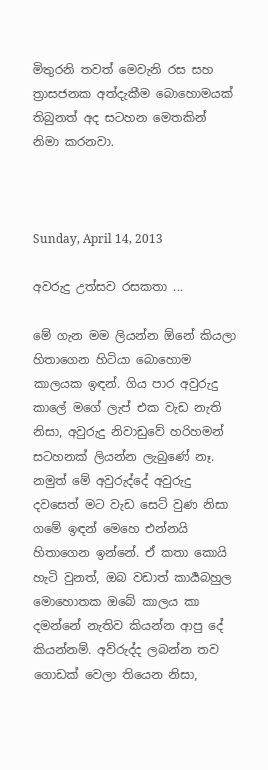මිතුරනි තවත් මෙවැනි රස සහ ත්‍රාසජනක අත්දැකීම බොහොමයක් තිබුනත් අද සටහන මෙතකින් නිමා කරනවා.



Sunday, April 14, 2013

අවරුදු උත්සව රසකතා ...

මේ ගැන මම ලියන්න ඕනේ කියලා හිතාගෙන හිටියා බොහොම කාලයක ඉඳන්. ගිය පාර අවුරුදු කාලේ මගේ ලැප් එක වැඩ නැති නිසා, අවුරුදු නිවාඩුවේ හරිහමන් සටහනක් ලියන්න ලැබුණේ නෑ. නමුත් මේ අවුරුද්දේ අවුරුදු දවසෙත් මට වැඩ සෙට් වුණ නිසා ගමේ ඉඳන් මෙහෙ එන්නයි හිතාගෙන ඉන්නේ. ඒ කතා කොයි හැටි වුනත්, ඔබ වඩාත් කාර්‍යබහුල මොහොතක ඔබේ කාලය කා දමන්නේ නැතිව කියන්න ආපු දේ කියන්නම්. අව්රුද්ද ලබන්න තව ගොඩක් වෙලා තියෙන නිසා,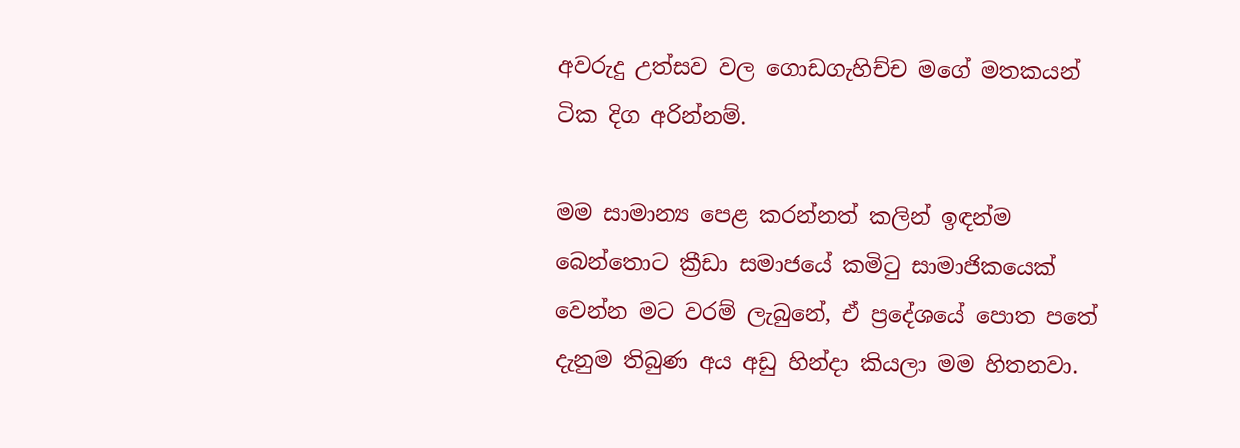අවරුදු උත්සව වල ගොඩගැහිච්ච මගේ මතකයන් ටික දිග අරින්නම්.

මම සාමාන්‍ය පෙළ කරන්නත් කලින් ඉඳන්ම බෙන්තොට ක්‍රීඩා සමාජයේ කමිටු සාමාජිකයෙක් වෙන්න මට වරම් ලැබුනේ, ඒ ප්‍රදේශයේ පොත පතේ දැනුම තිබුණ අය අඩු හින්දා කියලා මම හිතනවා.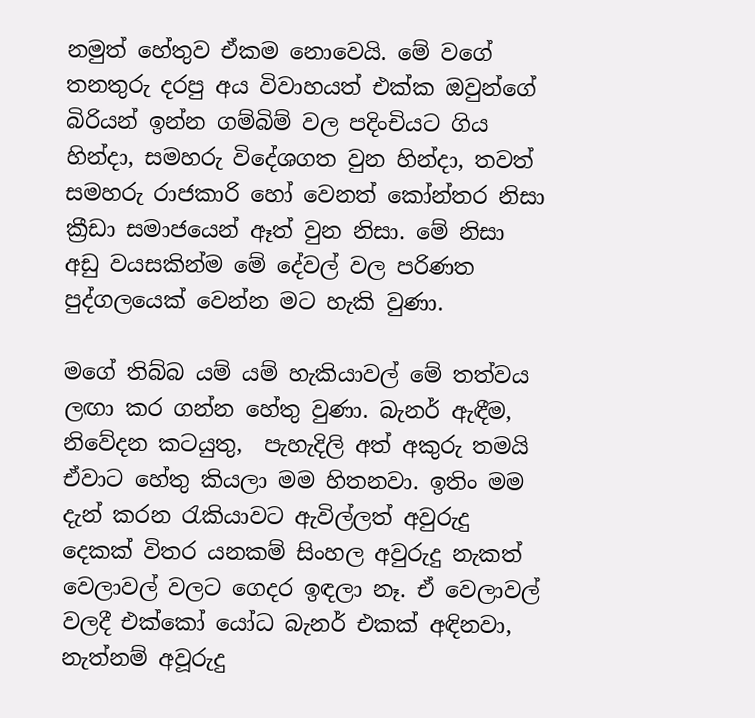නමුත් හේතුව ඒකම නොවෙයි. මේ වගේ තනතුරු දරපු අය විවාහයත් එක්ක ඔවුන්ගේ බිරියන් ඉන්න ගම්බිම් වල පදිංචියට ගිය හින්දා, සමහරු විදේශගත වුන හින්දා, තවත් සමහරු රාජකාරි හෝ වෙනත් කෝන්තර නිසා ක්‍රීඩා සමාජයෙන් ඈත් වුන නිසා. මේ නිසා අඩු වයසකින්ම මේ දේවල් වල පරිණත පුද්ගලයෙක් වෙන්න මට හැකි වුණා.

මගේ තිබ්බ යම් යම් හැකියාවල් මේ තත්වය ලඟා කර ගන්න හේතු වුණා. බැනර් ඇඳීම, නිවේදන කටයුතු,  පැහැදිලි අත් අකුරු තමයි ඒවාට හේතු කියලා මම හිතනවා. ඉතිං මම දැන් කරන රැකියාවට ඇවිල්ලත් අවුරුදු දෙකක් විතර යනකම් සිංහල අවුරුදු නැකත් වෙලාවල් වලට ගෙදර ඉඳලා නෑ. ඒ වෙලාවල් වලදී එක්කෝ යෝධ බැනර් එකක් අඳිනවා, නැත්නම් අවූරුදු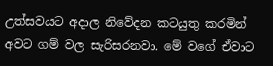උත්සවයට අදාල නිවේදන කටයුතු කරමින් අවට ගම් වල සැරිසරනවා. මේ වගේ ඒවාට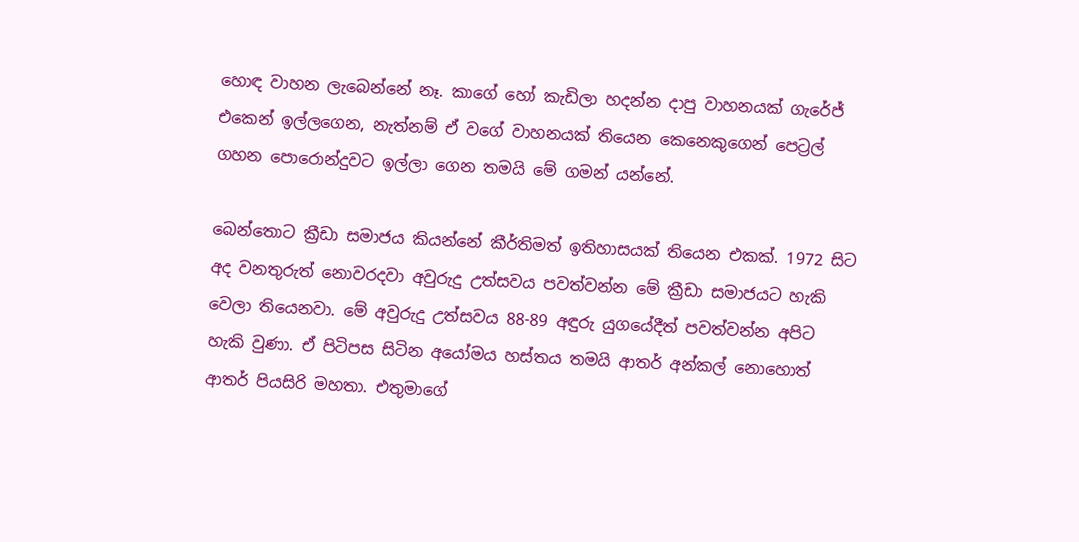හොඳ වාහන ලැබෙන්නේ නෑ. කාගේ හෝ කැඩිලා හදන්න දාපු වාහනයක් ගැරේජ් එකෙන් ඉල්ලගෙන, නැත්නම් ඒ වගේ වාහනයක් තියෙන කෙනෙකුගෙන් පෙට්‍රල් ගහන පොරොන්දුවට ඉල්ලා ගෙන තමයි මේ ගමන් යන්නේ.

බෙන්තොට ක්‍රීඩා සමාජය කියන්නේ කීර්තිමත් ඉතිහාසයක් තියෙන එකක්. 1972 සිට අද වනතුරුත් නොවරදවා අවුරුදු උත්සවය පවත්වන්න මේ ක්‍රීඩා සමාජයට හැකි වෙලා තියෙනවා. මේ අවුරුදු උත්සවය 88-89 අඳුරු යුගයේදීත් පවත්වන්න අපිට හැකි වුණා. ඒ පිටිපස සිටින අයෝමය හස්තය තමයි ආතර් අන්කල් නොහොත් ආතර් පියසිරි මහතා. එතුමාගේ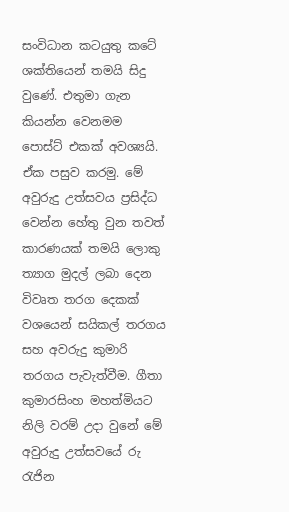සංවිධාන කටයුතු කටේ ශක්තියෙන් තමයි සිදු වුණේ. එතුමා ගැන කියන්න වෙනමම පොස්ට් එකක් අවශ්‍යයි. ඒක පසුව කරමු. මේ අවුරුදු උත්සවය ප්‍රසිද්ධ වෙන්න හේතු වුන තවත් කාරණයක් තමයි ලොකු ත්‍යාග මුදල් ලබා දෙන විවෘත තරග දෙකක් වශයෙන් සයිකල් තරගය සහ අවරුදු කුමාරි තරගය පැවැත්වීම. ගීතා කුමාරසිංහ මහත්මියට නිලි වරම් උදා වුනේ මේ අවුරුදු උත්සවයේ රු රැජින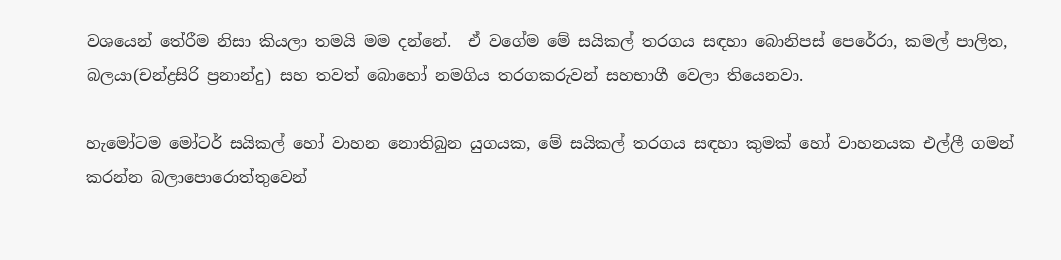වශයෙන් තේරීම නිසා කියලා තමයි මම දන්නේ.  ඒ වගේම මේ සයිකල් තරගය සඳහා බොනිපස් පෙරේරා, කමල් පාලිත, බලයා(චන්ද්‍රසිරි ප්‍රනාන්දු) සහ තවත් බොහෝ නමගිය තරගකරුවන් සහභාගී වෙලා තියෙනවා.

හැමෝටම මෝටර් සයිකල් හෝ වාහන නොතිබුන යුගයක, මේ සයිකල් තරගය සඳහා කුමක් හෝ වාහනයක එල්ලී ගමන් කරන්න බලාපොරොත්තුවෙන්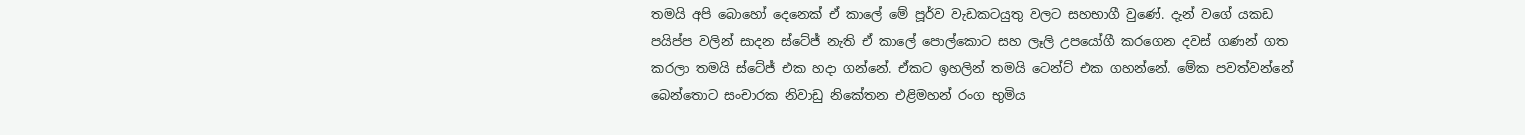තමයි අපි බොහෝ දෙනෙක් ඒ කාලේ මේ පූර්ව වැඩකටයුතු වලට සහභාගී වුණේ. දැන් වගේ යකඩ පයිප්ප වලින් සාදන ස්ටේජ් නැති ඒ කාලේ පොල්කොට සහ ලෑලි උපයෝගී කරගෙන දවස් ගණන් ගත කරලා තමයි ස්ටේජ් එක හදා ගන්නේ. ඒකට ඉහලින් තමයි ටෙන්ට් එක ගහන්නේ. මේක පවත්වන්නේ බෙන්තොට සංචාරක නිවාඩු නිකේතන එළිමහන් රංග භුමිය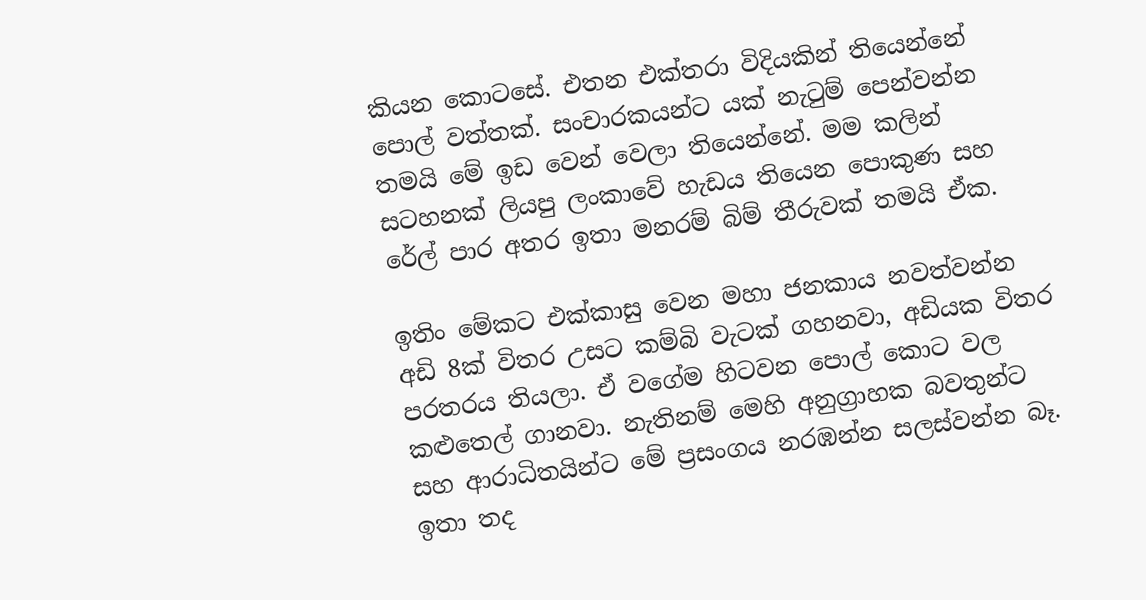කියන කොටසේ. එතන එක්තරා විදියකින් තියෙන්නේ පොල් වත්තක්. සංචාරකයන්ට යක් නැටුම් පෙන්වන්න තමයි මේ ඉඩ වෙන් වෙලා තියෙන්නේ. මම කලින් සටහනක් ලියපු ලංකාවේ හැඩය තියෙන පොකුණ සහ රේල් පාර අතර ඉතා මනරම් බිම් තීරුවක් තමයි ඒක.

ඉතිං මේකට එක්කාසු වෙන මහා ජනකාය නවත්වන්න අඩි 8ක් විතර උසට කම්බි වැටක් ගහනවා, අඩියක විතර පරතරය තියලා. ඒ වගේම හිටවන පොල් කොට වල කළුතෙල් ගානවා. නැතිනම් මෙහි අනුග්‍රාහක බවතුන්ට සහ ආරාධිතයින්ට මේ ප්‍රසංගය නරඹන්න සලස්වන්න බෑ. ඉතා තද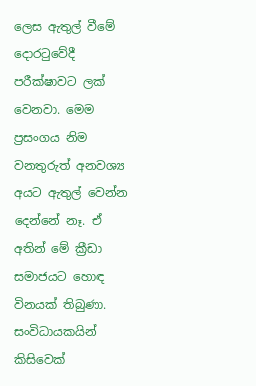ලෙස ඇතුල් වීමේ දොරටුවේදී පරීක්ෂාවට ලක් වෙනවා. මෙම ප්‍රසංගය නිම වනතුරුත් අනවශ්‍ය අයට ඇතුල් වෙන්න දෙන්නේ නෑ. ඒ අතින් මේ ක්‍රීඩා සමාජයට හොඳ විනයක් තිබුණා. සංවිධායකයින් කිසිවෙක්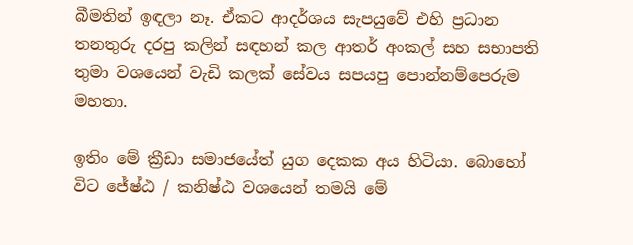බීමතින් ඉඳලා නෑ. ඒකට ආදර්ශය සැපයුවේ එහි ප්‍රධාන තනතුරු දරපු කලින් සඳහන් කල ආතර් අංකල් සහ සභාපති තුමා වශයෙන් වැඩි කලක් සේවය සපයපු පොන්නම්පෙරුම මහතා.

ඉතිං මේ ක්‍රීඩා සමාජයේත් යුග දෙකක අය හිටියා. බොහෝ විට ජේෂ්ඨ / කනිෂ්ඨ වශයෙන් තමයි මේ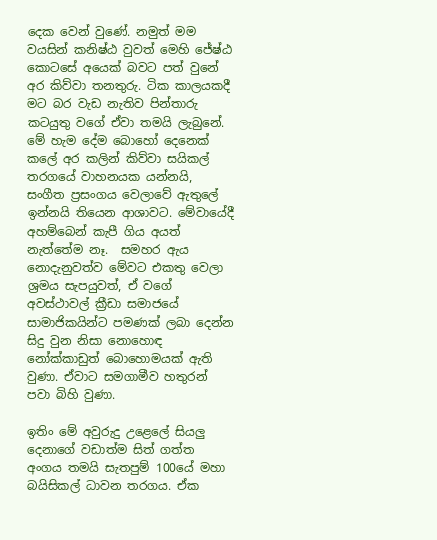දෙක වෙන් වුණේ. නමුත් මම වයසින් කනිෂ්ඨ වුවත් මෙහි ජේෂ්ඨ කොටසේ අයෙක් බවට පත් වුනේ අර කිව්වා තනතුරු. ටික කාලයකදී මට බර වැඩ නැතිව පින්තාරු කටයුතු වගේ ඒවා තමයි ලැබුනේ. මේ හැම දේම බොහෝ දෙනෙක් කලේ අර කලින් කිව්වා සයිකල් තරගයේ වාහනයක යන්නයි, සංගීත ප්‍රසංගය වෙලාවේ ඇතුලේ ඉන්නයි තියෙන ආශාවට. මේවායේදී අහම්බෙන් කැපී ගිය අයත් නැත්තේම නෑ.  සමහර ඇය නොදැනුවත්ව මේවට එකතු වෙලා ශ්‍රමය සැපයුවත්, ඒ වගේ අවස්ථාවල් ක්‍රීඩා සමාජයේ සාමාජිකයින්ට පමණක් ලබා දෙන්න සිදු වුන නිසා නොහොඳ නෝක්කාඩුත් බොහොමයක් ඇති වුණා. ඒවාට සමගාමීව හතුරන් පවා බිහි වුණා.

ඉතිං මේ අවුරුදු උළෙලේ සියලු දෙනාගේ වඩාත්ම සිත් ගත්ත අංගය තමයි සැතපුම් 100යේ මහා බයිසිකල් ධාවන තරගය. ඒක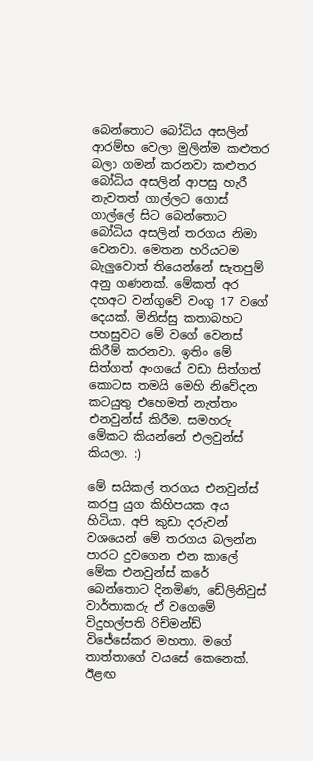බෙන්තොට බෝධිය අසලින් ආරම්භ වෙලා මුලින්ම කළුතර බලා ගමන් කරනවා කළුතර බෝධිය අසලින් ආපසු හැරී නැවතත් ගාල්ලට ගොස් ගාල්ලේ සිට බෙන්තොට බෝධිය අසලින් තරගය නිමා වෙනවා. මෙතන හරියටම බැලුවොත් තියෙන්නේ සැතපුම් අනු ගණනක්. මේකත් අර දහඅට වන්ගුවේ වංගු 17 වගේ දෙයක්. මිනිස්සු කතාබහට පහසුවට මේ වගේ වෙනස් කිරීම් කරනවා. ඉතිං මේ සිත්ගත් අංගයේ වඩා සිත්ගත් කොටස තමයි මෙහි නිවේදන කටයුතු එහෙමත් නැත්තං එනවුන්ස් කිරීම. සමහරු මේකට කියන්නේ එලවුන්ස් කියලා. :)

මේ සයිකල් තරගය එනවුන්ස් කරපු යුග කිහිපයක අය හිටියා. අපි කුඩා දරුවන් වශයෙන් මේ තරගය බලන්න පාරට දුවගෙන එන කාලේ මේක එනවුන්ස් කරේ බෙන්තොට දිනමිණ, ඩේලිනිවුස් වාර්තාකරු ඒ වගෙමේ විදුහල්පති රිච්මන්ඩ් විජේසේකර මහතා. මගේ තාත්තාගේ වයසේ කෙනෙක්. ඊළඟ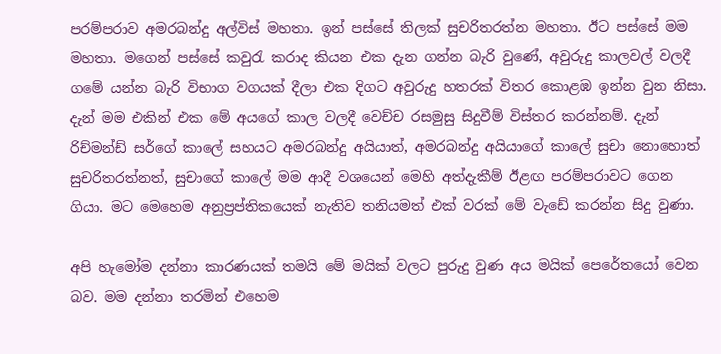පරම්පරාව අමරබන්දු අල්විස් මහතා. ඉන් පස්සේ තිලක් සුචරිතරත්න මහතා. ඊට පස්සේ මම මහතා. මගෙන් පස්සේ කවුරැ කරාද කියන එක දැන ගන්න බැරි වුණේ, අවුරුදු කාලවල් වලදී ගමේ යන්න බැරි විභාග වගයක් දීලා එක දිගට අවුරුදු හතරක් විතර කොළඹ ඉන්න වුන නිසා. දැන් මම එකින් එක මේ අයගේ කාල වලදී වෙච්ච රසමුසු සිදුවීම් විස්තර කරන්නම්. දැන් රිච්මන්ඩ් සර්ගේ කාලේ සහයට අමරබන්දු අයියාත්, අමරබන්දු අයියාගේ කාලේ සුචා නොහොත් සුචරිතරත්නත්, සුචාගේ කාලේ මම ආදී වශයෙන් මෙහි අත්දැකීම් ඊළඟ පරම්පරාවට ගෙන ගියා. මට මෙහෙම අනුප්‍රප්තිකයෙක් නැතිව තනියමත් එක් වරක් මේ වැඩේ කරන්න සිදු වුණා.

අපි හැමෝම දන්නා කාරණයක් තමයි මේ මයික් වලට පුරුදු වුණ අය මයික් පෙරේතයෝ වෙන බව. මම දන්නා තරමින් එහෙම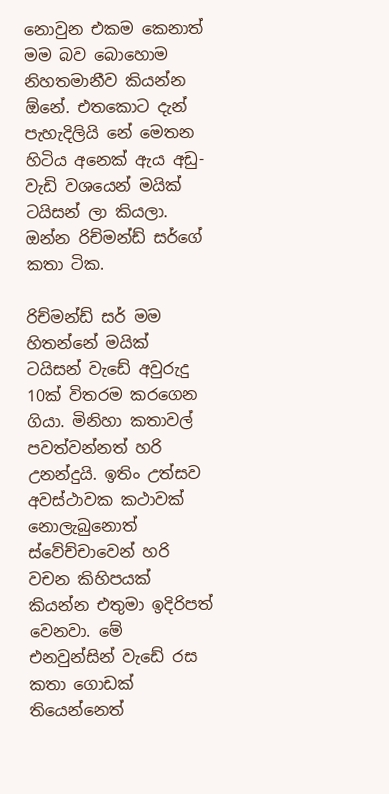නොවුන එකම කෙනාත් මම බව බොහොම නිහතමානීව කියන්න ඕනේ. එතකොට දැන් පැහැදිලියි නේ මෙතන හිටිය අනෙක් ඇය අඩු-වැඩි වශයෙන් මයික් ටයිසන් ලා කියලා. ඔන්න රිච්මන්ඩ් සර්ගේ කතා ටික.

රිච්මන්ඩ් සර් මම හිතන්නේ මයික් ටයිසන් වැඩේ අවුරුදු 10ක් විතරම කරගෙන ගියා. මිනිහා කතාවල් පවත්වන්නත් හරි උනන්දුයි. ඉතිං උත්සව අවස්ථාවක කථාවක් නොලැබුනොත් ස්වේච්චාවෙන් හරි වචන කිහිපයක් කියන්න එතුමා ඉදිරිපත් වෙනවා. මේ එනවුන්සින් වැඩේ රස කතා ගොඩක් තියෙන්නෙත්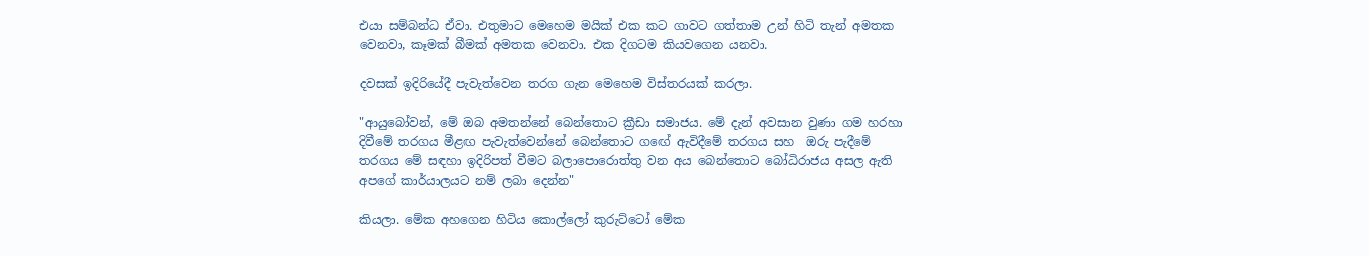එයා සම්බන්ධ ඒවා. එතුමාට මෙහෙම මයික් එක කට ගාවට ගත්තාම උන් හිටි තැන් අමතක වෙනවා, කෑමක් බීමක් අමතක වෙනවා. එක දිගටම කියවගෙන යනවා.

දවසක් ඉදිරියේදී පැවැත්වෙන තරග ගැන මෙහෙම විස්තරයක් කරලා.

"ආයුබෝවන්, මේ ඔබ අමතන්නේ බෙන්තොට ක්‍රීඩා සමාජය. මේ දැන් අවසාන වුණා ගම හරහා දිවීමේ තරගය මීළඟ පැවැත්වෙන්නේ බෙන්තොට ගඟේ ඇවිදීමේ තරගය සහ  ඔරු පැදීමේ තරගය මේ සඳහා ඉදිරිපත් වීමට බලාපොරොත්තු වන අය බෙන්තොට බෝධිරාජය අසල ඇති අපගේ කාර්යාලයට නම් ලබා දෙන්න"

කියලා. මේක අහගෙන හිටිය කොල්ලෝ කුරුට්ටෝ මේක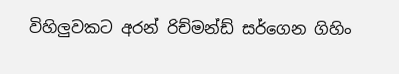විහිලුවකට අරන් රිච්මන්ඩ් සර්ගෙන ගිහිං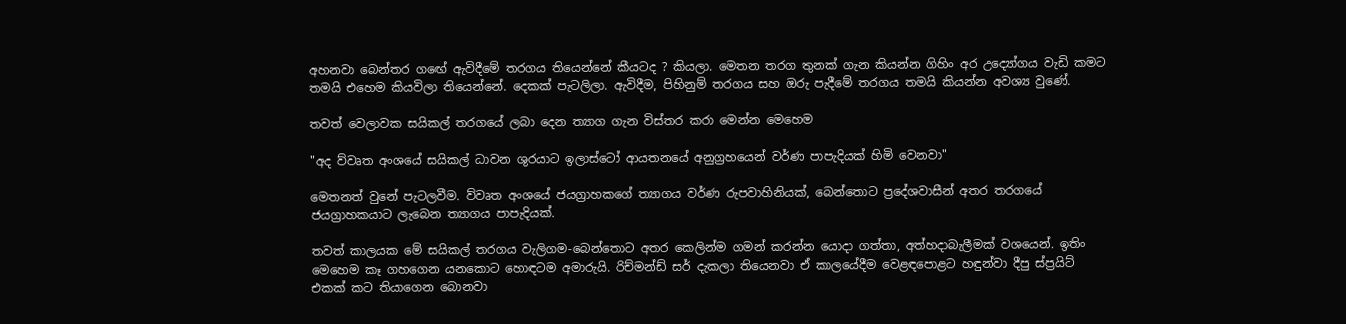අහනවා බෙන්තර ගඟේ ඇවිදීමේ තරගය තියෙන්නේ කීයටද ? කියලා. මෙතන තරග තුනක් ගැන කියන්න ගිහිං අර උද්‍යෝගය වැඩි කමට තමයි එහෙම කියවිලා තියෙන්නේ. දෙකක් පැටලිලා. ඇවිදීම, පිහිනුම් තරගය සහ ඔරු පැදීමේ තරගය තමයි කියන්න අවශ්‍ය වුණේ.

තවත් වෙලාවක සයිකල් තරගයේ ලබා දෙන ත්‍යාග ගැන විස්තර කරා මෙන්න මෙහෙම

"අද ව්වෘත අංශයේ සයිකල් ධාවන ශුරයාට ඉලාස්ටෝ ආයතනයේ අනුග්‍රහයෙන් වර්ණ පාපැදියක් හිමි වෙනවා"

මෙතනත් වුනේ පැටලවීම. ව්වෘත අංශයේ ජයග්‍රාහකගේ ත්‍යාගය වර්ණ රුපවාහිනියක්, බෙන්තොට ප්‍රදේශවාසීන් අතර තරගයේ ජයග්‍රාහකයාට ලැබෙන ත්‍යාගය පාපැදියක්.

තවත් කාලයක මේ සයිකල් තරගය වැලිගම-බෙන්තොට අතර කෙලින්ම ගමන් කරන්න යොදා ගත්තා, අත්හදාබැලීමක් වශයෙන්. ඉතිං මෙහෙම කෑ ගහගෙන යනකොට හොඳටම අමාරුයි. රිච්මන්ඩ් සර් දැකලා තියෙනවා ඒ කාලයේදීම වෙළඳපොළට හඳුන්වා දීපු ස්ප්‍රයිට් එකක් කට තියාගෙන බොනවා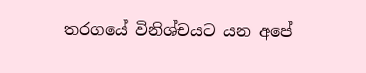තරගයේ විනිශ්චයට යන අපේ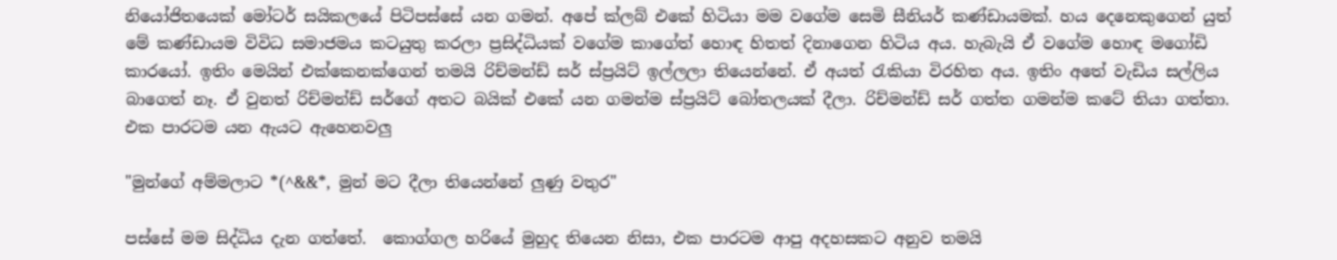නියෝජිතයෙක් මෝටර් සයිකලයේ පිටිපස්සේ යන ගමන්. අපේ ක්ලබ් එකේ හිටියා මම වගේම සෙමි සීනියර් කණ්ඩායමක්. හය දෙනෙකුගෙන් යුත් මේ කණ්ඩායම විවිධ සමාජමය කටයුතු කරලා ප්‍රසිද්ධියක් වගේම කාගේත් හොඳ හිතත් දිනාගෙන හිටිය අය. හැබැයි ඒ වගේම හොඳ මගෝඩි කාරයෝ. ඉතිං මෙයින් එක්කෙනක්ගෙන් තමයි රිච්මන්ඩ් සර් ස්ප්‍රයිට් ඉල්ලලා තියෙන්නේ. ඒ අයත් රැකියා විරහිත අය. ඉතිං අතේ වැඩිය සල්ලිය බාගෙත් නෑ. ඒ වුනත් රිච්මන්ඩ් සර්ගේ අතට බයික් එකේ යන ගමන්ම ස්ප්‍රයිට් බෝතලයක් දීලා. රිච්මන්ඩ් සර් ගත්ත ගමන්ම කටේ තියා ගත්තා. එක පාරටම යන ඇයට ඇහෙනවලු

"මුන්ගේ අම්මලාට *(^&&*, මුන් මට දීලා තියෙන්නේ ලුණු වතුර"

පස්සේ මම සිද්ධිය දැන ගත්තේ.  කොග්ගල හරියේ මුහුද තියෙන නිසා, එක පාරටම ආපු අදහසකට අනුව තමයි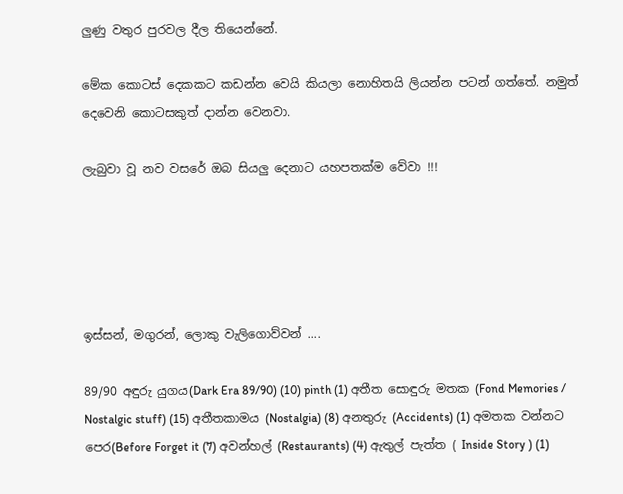ලුණු වතුර පුරවල දීල තියෙන්නේ.

මේක කොටස් දෙකකට කඩන්න වෙයි කියලා නොහිතයි ලියන්න පටන් ගත්තේ. නමුත් දෙවෙනි කොටසකුත් දාන්න වෙනවා.

ලැබුවා වූ නව වසරේ ඔබ සියලු දෙනාට යහපතක්ම වේවා !!!





ඉස්සන්, මගුරන්, ලොකු වැලිගොව්වන් ....

89/90 අඳුරු යුගය(Dark Era 89/90) (10) pinth (1) අතීත සොඳුරු මතක (Fond Memories / Nostalgic stuff) (15) අතීතකාමය (Nostalgia) (8) අනතුරු (Accidents) (1) අමතක වන්නට පෙර(Before Forget it (7) අවන්හල් (Restaurants) (4) ඇතුල් පැත්ත ( Inside Story ) (1)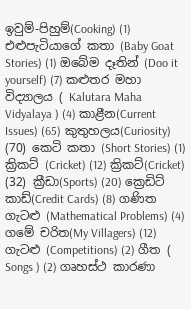ඉවුම්-පිහුම්(Cooking) (1) එළුපැටියාගේ කතා (Baby Goat Stories) (1) ඔබේම දෑතින් (Doo it yourself) (7) කළුතර මහා විද්‍යාලය ( Kalutara Maha Vidyalaya ) (4) කාළීන(Current Issues) (65) කුතුහලය(Curiosity) (70) කෙටි කතා (Short Stories) (1) ක්‍රිකට් (Cricket) (12) ක්‍රිකට්(Cricket) (32) ක්‍රීඩා(Sports) (20) ක්‍රෙඩිට් කාඩ්(Credit Cards) (8) ගණිත ගැටළු (Mathematical Problems) (4) ගමේ චරිත(My Villagers) (12) ගැටළු (Competitions) (2) ගීත ( Songs ) (2) ගෘහස්ථ කාරණා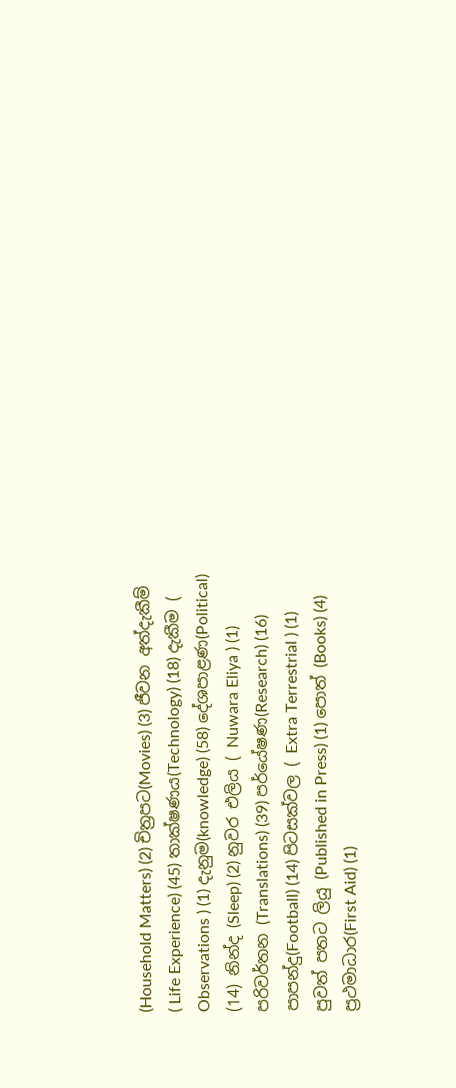(Household Matters) (2) චිත්‍රපට(Movies) (3) ජීවන අත්දැකීම් ( Life Experience) (45) තාක්ෂණය(Technology) (18) දැකීම ( Observations ) (1) දැනුම(knowledge) (58) දේශපාළණ(Political) (14) නින්ද (Sleep) (2) නුවර එලිය ( Nuwara Eliya ) (1) පරිවර්තන (Translations) (39) පර්යේෂණ(Research) (16) පාපන්දු(Football) (14) පිටසක්වල ( Extra Terrestrial ) (1) පුවත් පතට ලියු (Published in Press) (1) පොත් (Books) (4) ප්‍රථමාධාර(First Aid) (1)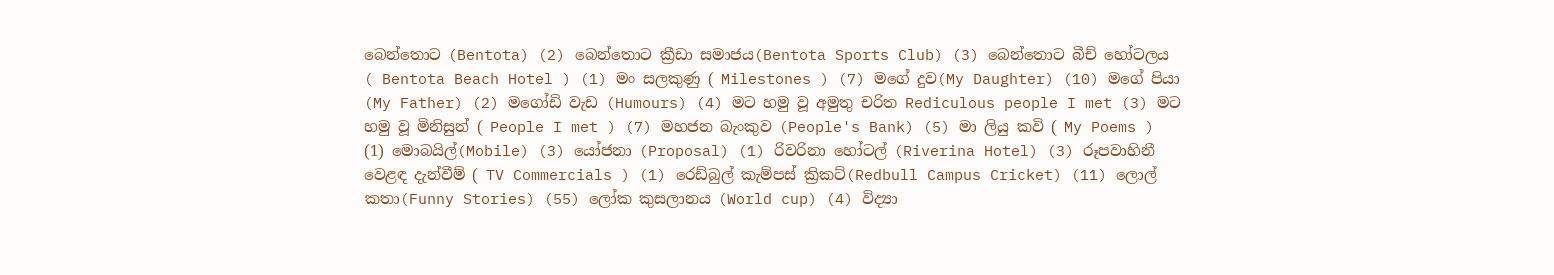බෙන්තොට (Bentota) (2) බෙන්තොට ක්‍රීඩා සමාජය(Bentota Sports Club) (3) බෙන්තොට බීච් හෝටලය ( Bentota Beach Hotel ) (1) මං සලකුණු ( Milestones ) (7) මගේ දුව(My Daughter) (10) මගේ පියා (My Father) (2) මගෝඩි වැඩ (Humours) (4) මට හමු වූ අමුතු චරිත Rediculous people I met (3) මට හමු වූ මිනිසුන් ( People I met ) (7) මහජන බැංකුව (People's Bank) (5) මා ලියු කවි ( My Poems ) (1) මොබයිල්(Mobile) (3) යෝජනා (Proposal) (1) රිවරිනා හෝටල් (Riverina Hotel) (3) රූපවාහිනී වෙළඳ දැන්වීම් ( TV Commercials ) (1) රෙඩ්බුල් කැම්පස් ක්‍රිකට්(Redbull Campus Cricket) (11) ලොල් කතා(Funny Stories) (55) ලෝක කුසලානය (World cup) (4) විද්‍යා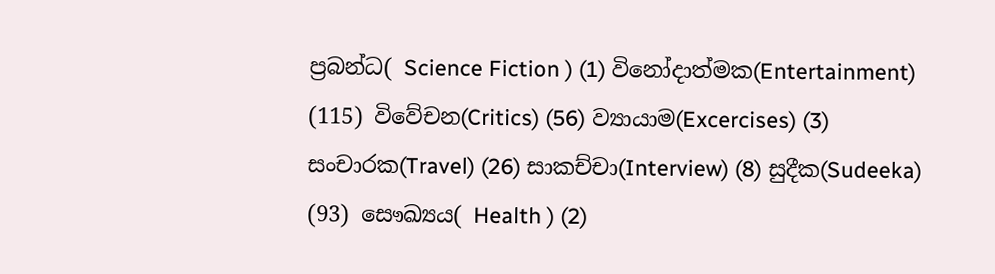ප්‍රබන්ධ( Science Fiction ) (1) විනෝදාත්මක(Entertainment) (115) විවේචන(Critics) (56) ව්‍යායාම(Excercises) (3) සංචාරක(Travel) (26) සාකච්චා(Interview) (8) සුදීක(Sudeeka) (93) සෞඛ්‍යය( Health ) (2)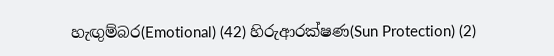හැඟුම්බර(Emotional) (42) හිරුආරක්ෂණ(Sun Protection) (2)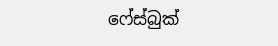ෆේස්බුක්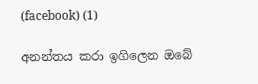(facebook) (1)

අනන්තය කරා ඉගිලෙන ඔබේ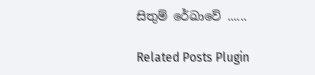සිතුම් රේඛාවේ ......

Related Posts Plugin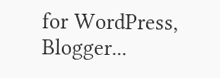for WordPress, Blogger...